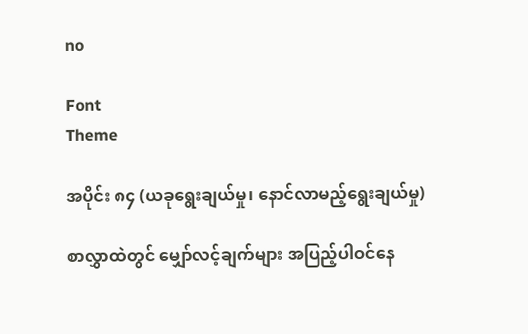no

Font
Theme

အပိုင်း ၈၄ (ယခုရွေးချယ်မှု၊ နောင်လာမည့်ရွေးချယ်မှု)

စာလွှာထဲတွင် မျှော်လင့်ချက်များ အပြည့်ပါဝင်နေ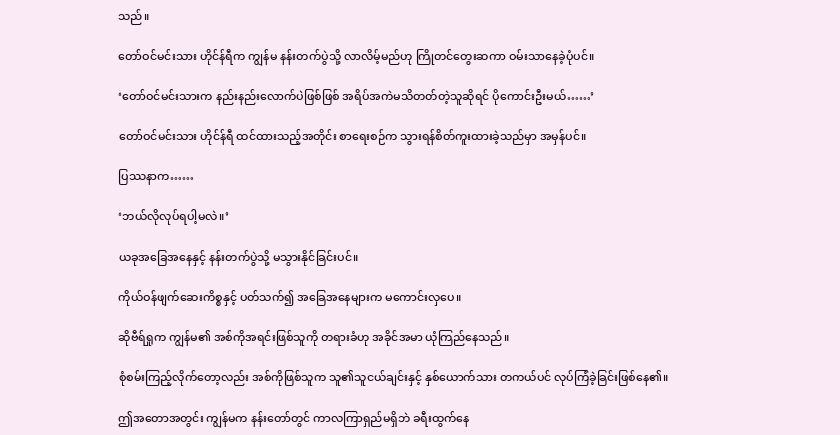သည်။

တော်ဝင်မင်းသား ဟိုင်န်ရီက ကျွန်မ နန်းတက်ပွဲသို့ လာလိမ့်မည်ဟု ကြိုတင်တွေးဆကာ ဝမ်းသာနေခဲ့ပုံပင်။

‘တော်ဝင်မင်းသားက နည်းနည်းလောက်ပဲဖြစ်ဖြစ် အရိပ်အကဲမသိတတ်တဲ့သူဆိုရင် ပိုကောင်းဦးမယ်……’

တော်ဝင်မင်းသား ဟိုင်န်ရီ ထင်ထားသည့်အတိုင်း စာရေးစဉ်က သွားရန်စိတ်ကူးထားခဲ့သည်မှာ အမှန်ပင်။

ပြဿနာက……

‘ဘယ်လိုလုပ်ရပါ့မလဲ။’

ယခုအခြေအနေနှင့် နန်းတက်ပွဲသို့ မသွားနိုင်ခြင်းပင်။

ကိုယ်ဝန်ဖျက်ဆေးကိစ္စနှင့် ပတ်သက်၍ အခြေအနေများက မကောင်းလှပေ။

ဆိုဗီရ်ရှုက ကျွန်မ၏ အစ်ကိုအရင်းဖြစ်သူကို တရားခံဟု အခိုင်အမာ ယုံကြည်နေသည်။

စုံစမ်းကြည့်လိုက်တော့လည်း အစ်ကိုဖြစ်သူက သူ၏သူငယ်ချင်းနှင့် နှစ်ယောက်သား တကယ်ပင် လုပ်ကြံခဲ့ခြင်းဖြစ်နေ၏။

ဤအတောအတွင်း ကျွန်မက နန်းတော်တွင် ကာလကြာရှည်မရှိဘဲ ခရီးထွက်နေ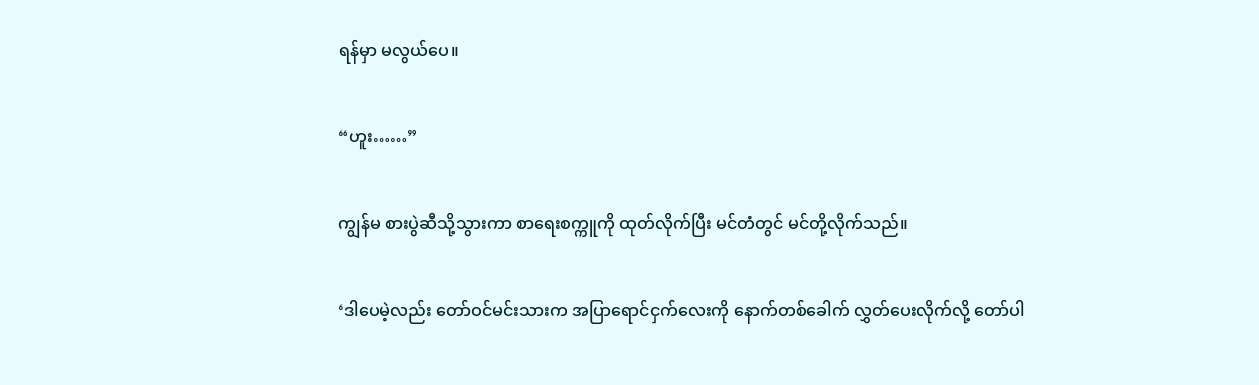ရန်မှာ မလွယ်ပေ။

“ဟူး……”

ကျွန်မ စားပွဲဆီသို့သွားကာ စာရေးစက္ကူကို ထုတ်လိုက်ပြီး မင်တံတွင် မင်တို့လိုက်သည်။

‘ဒါပေမဲ့လည်း တော်ဝင်မင်းသားက အပြာရောင်ငှက်လေးကို နောက်တစ်ခေါက် လွှတ်ပေးလိုက်လို့ တော်ပါ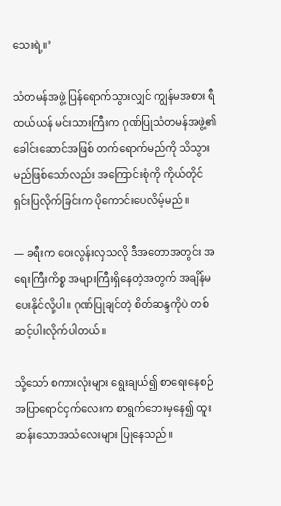သေးရဲ့။’

သံတမန်အဖွဲ့ ပြန်ရောက်သွားလျှင် ကျွန်မအစား ရီထယ်ယန် မင်းသားကြီးက ဂုဏ်ပြုသံတမန်အဖွဲ့၏ ခေါင်းဆောင်အဖြစ် တက်ရောက်မည်ကို သိသွားမည်ဖြစ်သော်လည်း အကြောင်းစုံကို ကိုယ်တိုင် ရှင်းပြလိုက်ခြင်းက ပိုကောင်းပေလိမ့်မည်။

— ခရီးက ဝေးလွန်းလှသလို ဒီအတောအတွင်း အရေးကြီးကိစ္စ အများကြီးရှိနေတဲ့အတွက် အချိန်မပေးနိုင်လို့ပါ။ ဂုဏ်ပြုချင်တဲ့ စိတ်ဆန္ဒကိုပဲ တစ်ဆင့်ပါးလိုက်ပါတယ်။

သို့သော် စကားလုံးများ ရွေးချယ်၍ စာရေးနေစဉ် အပြာရောင်ငှက်လေးက စာရွက်ဘေးမှနေ၍ ထူးဆန်းသောအသံလေးများ ပြုနေသည်။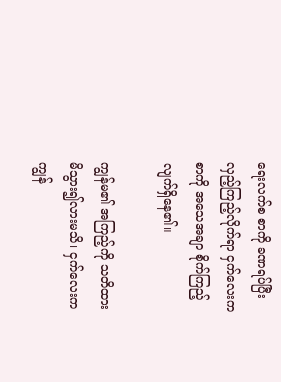ရေးလက်စ စာကို ခဏရပ်ပြီး လှည့်ကြည့်လိုက်ရာ ငှက်လေးက စာကို အသေအချာ စိုက်ကြည့်လျက်ရှိနေ၏။

ကျွန်မ၏ အကြည့်ကို သတိထားမိသွား၍လားမသိ၊ ငှက်လေးက ကျွန်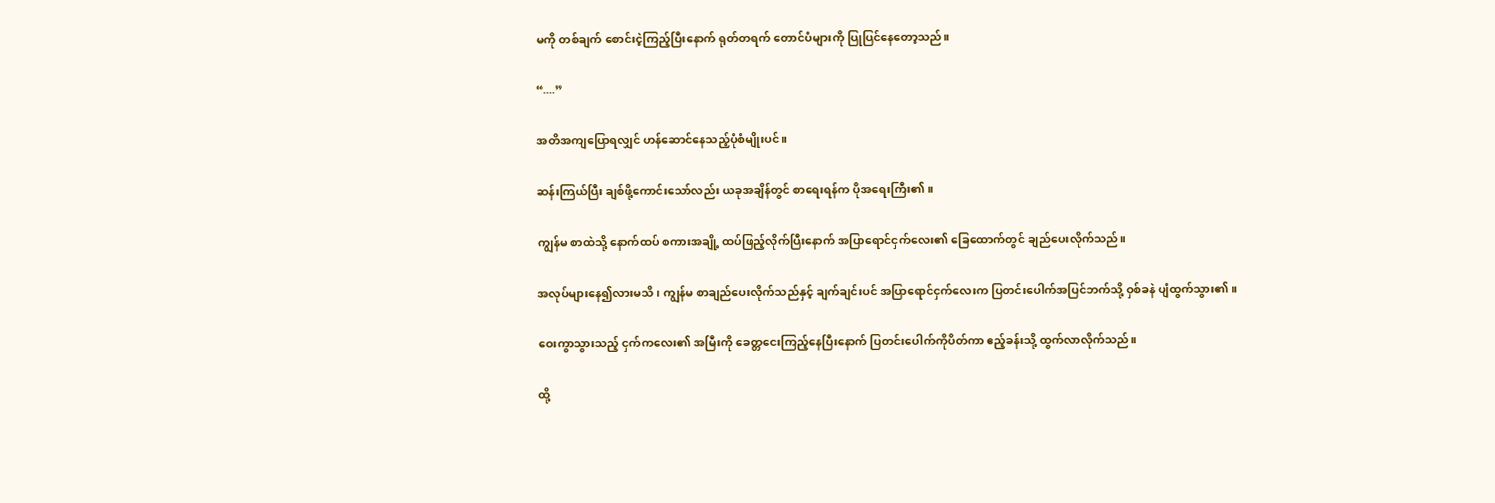မကို တစ်ချက် စောင်းငဲ့ကြည့်ပြီးနောက် ရုတ်တရက် တောင်ပံများကို ပြုပြင်နေတော့သည်။

“....”

အတိအကျပြောရလျှင် ဟန်ဆောင်နေသည့်ပုံစံမျိုးပင်။

ဆန်းကြယ်ပြီး ချစ်ဖို့ကောင်းသော်လည်း ယခုအချိန်တွင် စာရေးရန်က ပိုအရေးကြီး၏။

ကျွန်မ စာထဲသို့ နောက်ထပ် စကားအချို့ ထပ်ဖြည့်လိုက်ပြီးနောက် အပြာရောင်ငှက်လေး၏ ခြေထောက်တွင် ချည်ပေးလိုက်သည်။

အလုပ်များနေ၍လားမသိ၊ ကျွန်မ စာချည်ပေးလိုက်သည်နှင့် ချက်ချင်းပင် အပြာရောင်ငှက်လေးက ပြတင်းပေါက်အပြင်ဘက်သို့ ဝှစ်ခနဲ ပျံထွက်သွား၏။

ဝေးကွာသွားသည့် ငှက်ကလေး၏ အမြီးကို ခေတ္တငေးကြည့်နေပြီးနောက် ပြတင်းပေါက်ကိုပိတ်ကာ ဧည့်ခန်းသို့ ထွက်လာလိုက်သည်။

ထို့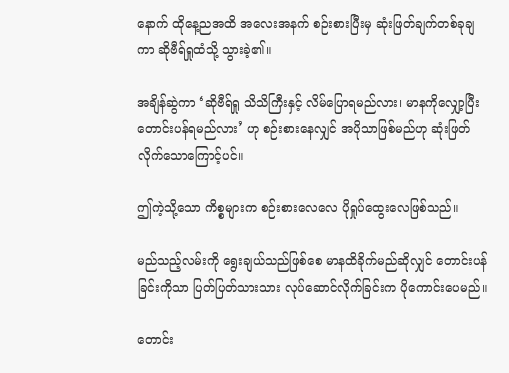နောက် ထိုနေ့ညအထိ အလေးအနက် စဉ်းစားပြီးမှ ဆုံးဖြတ်ချက်တစ်ခုချကာ ဆိုဗီရ်ရှုထံသို့ သွားခဲ့၏။

အချိန်ဆွဲကာ ‘ဆိုဗီရ်ရှု သိသိကြီးနှင့် လိမ်ပြောရမည်လား၊ မာနကိုလျှော့ပြီး တောင်းပန်ရမည်လား’ ဟု စဉ်းစားနေလျှင် အပိုသာဖြစ်မည်ဟု ဆုံးဖြတ်လိုက်သောကြောင့်ပင်။

ဤကဲ့သို့သော ကိစ္စများက စဉ်းစားလေလေ ပိုရှုပ်ထွေးလေဖြစ်သည်။

မည်သည့်လမ်းကို ရွေးချယ်သည်ဖြစ်စေ မာနထိခိုက်မည်ဆိုလျှင် တောင်းပန်ခြင်းကိုသာ ပြတ်ပြတ်သားသား လုပ်ဆောင်လိုက်ခြင်းက ပိုကောင်းပေမည်။

တောင်း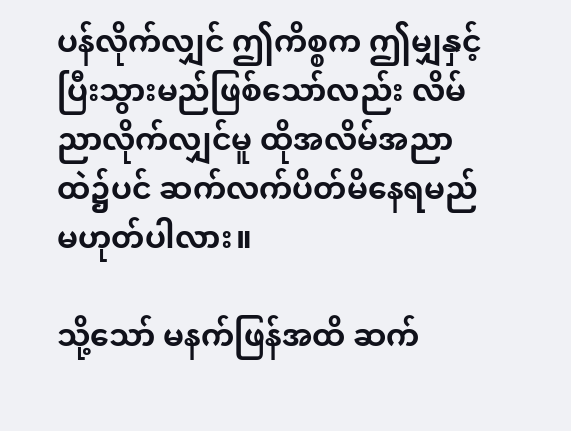ပန်လိုက်လျှင် ဤကိစ္စက ဤမျှနှင့် ပြီးသွားမည်ဖြစ်သော်လည်း လိမ်ညာလိုက်လျှင်မူ ထိုအလိမ်အညာထဲ၌ပင် ဆက်လက်ပိတ်မိနေရမည် မဟုတ်ပါလား။

သို့သော် မနက်ဖြန်အထိ ဆက်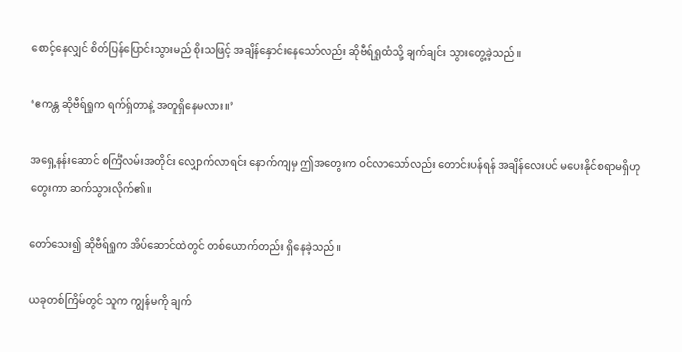စောင့်နေလျှင် စိတ်ပြန်ပြောင်းသွားမည် စိုးသဖြင့် အချိန်နှောင်းနေသော်လည်း ဆိုဗီရ်ရှုထံသို့ ချက်ချင်း သွားတွေ့ခဲ့သည်။

‘ဧကန္တ ဆိုဗီရ်ရှုက ရက်ရှ်တာနဲ့ အတူရှိနေမလား။’

အရှေ့နန်းဆောင် စင်္ကြံလမ်းအတိုင်း လျှောက်လာရင်း နောက်ကျမှ ဤအတွေးက ဝင်လာသော်လည်း တောင်းပန်ရန် အချိန်လေးပင် မပေးနိုင်စရာမရှိဟုတွေးကာ ဆက်သွားလိုက်၏။

တော်သေး၍ ဆိုဗီရ်ရှုက အိပ်ဆောင်ထဲတွင် တစ်ယောက်တည်း ရှိနေခဲ့သည်။

ယခုတစ်ကြိမ်တွင် သူက ကျွန်မကို ချက်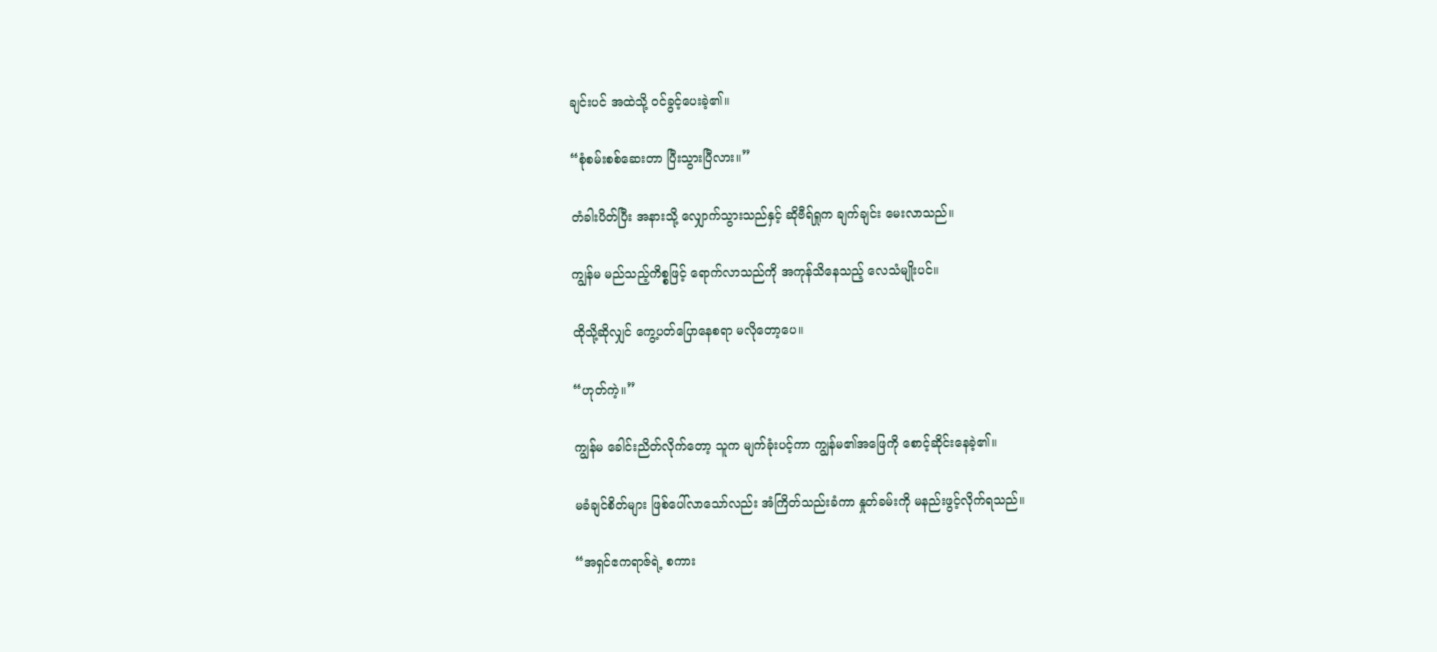ချင်းပင် အထဲသို့ ဝင်ခွင့်ပေးခဲ့၏။

“စုံစမ်းစစ်ဆေးတာ ပြီးသွားပြီလား။”

တံခါးပိတ်ပြီး အနားသို့ လျှောက်သွားသည်နှင့် ဆိုဗီရ်ရှုက ချက်ချင်း မေးလာသည်။

ကျွန်မ မည်သည့်ကိစ္စဖြင့် ရောက်လာသည်ကို အကုန်သိနေသည့် လေသံမျိုးပင်။

ထိုသို့ဆိုလျှင် ကွေ့ပတ်ပြောနေစရာ မလိုတော့ပေ။

“ဟုတ်ကဲ့။”

ကျွန်မ ခေါင်းညိတ်လိုက်တော့ သူက မျက်ခုံးပင့်ကာ ကျွန်မ၏အဖြေကို စောင့်ဆိုင်းနေခဲ့၏။

မခံချင်စိတ်များ ဖြစ်ပေါ်လာသော်လည်း အံကြိတ်သည်းခံကာ နှုတ်ခမ်းကို မနည်းဖွင့်လိုက်ရသည်။

“အရှင်ဧကရာဇ်ရဲ့ စကား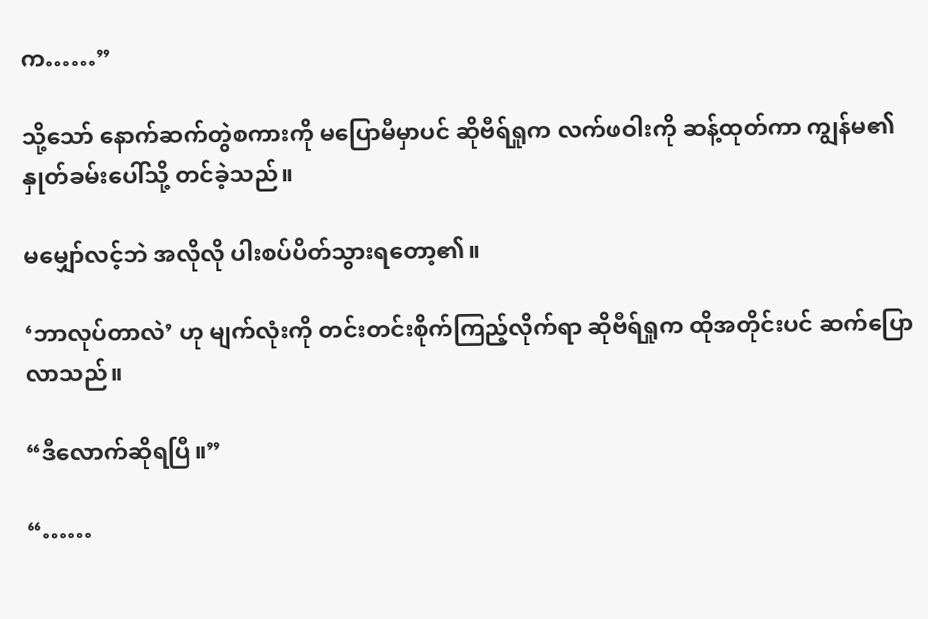က……”

သို့သော် နောက်ဆက်တွဲစကားကို မပြောမီမှာပင် ဆိုဗီရ်ရှုက လက်ဖဝါးကို ဆန့်ထုတ်ကာ ကျွန်မ၏ နှုတ်ခမ်းပေါ်သို့ တင်ခဲ့သည်။

မမျှော်လင့်ဘဲ အလိုလို ပါးစပ်ပိတ်သွားရတော့၏။

‘ဘာလုပ်တာလဲ’ ဟု မျက်လုံးကို တင်းတင်းစိုက်ကြည့်လိုက်ရာ ဆိုဗီရ်ရှုက ထိုအတိုင်းပင် ဆက်ပြောလာသည်။

“ဒီလောက်ဆိုရပြီ။”

“……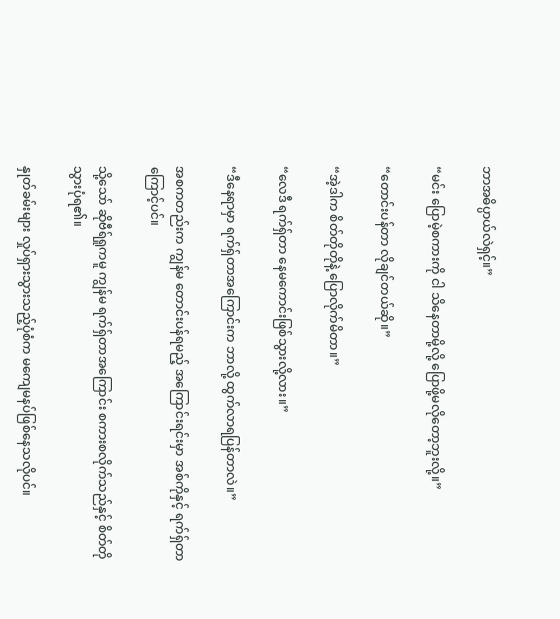ဘာအဓိပ္ပာယ်လဲရှင့်။”

“မင်း ပြောမဲ့စကားကို ငါ သိနေတာမို့လို့ ပြောဖို့မလိုတော့ဘူးလို့။”

“တောင်းပန်တာ လိုချင်တယ်ဆို။”

“အဲ့ဒါက စိတ်တိုတိုနဲ့ ပြောလိုက်မိတာ။”

“လေဒီ ရက်ရှ်တာ နေမကောင်းဖြစ်သွားလို့လား။”

“ဒီနေရာမှာ ရက်ရှ်တာအကြောင်းက ဘာလို့ ထွက်လာရပြန်တာလဲ။”

အစကတည်းက ကျွန်မ တောင်းပန်ရမည့် အကြောင်းရင်းမှာ အစ်ကိုနှင့် ရက်ရှ်တာကြောင့်ပင်။

သို့သော် ဆိုဗီရ်ရှုကမူ ကျွန်မ ရက်ရှ်တာအကြောင်း စကားစလိုက်သည်နှင့် စိတ်တိုသွားပုံရ၏။

နှုတ်ခမ်းများ လှုပ်ရှားသွားသည့်ပုံစံက မကျေမနပ်ဖြစ်နေသလိုပင်။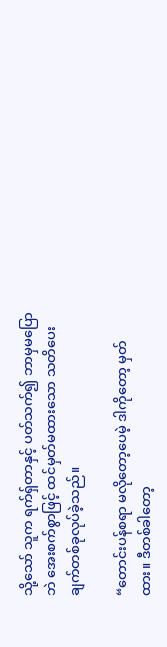သို့သော် သူက ရက်ရှ်တာနှင့် ပတ်သက်၍ ဘာမှမပြောဘဲ အေးစက်စွာဖြင့် ထင်မှတ်မထားသော သတိပေးချက်တစ်ခုလုပ်ခဲ့သည်။

“တောင်းပန်စရာ မလိုတော့ပေမဲ့ ဒါကိုတော့ မှတ်ထား။ ဒီတစ်ခါတော့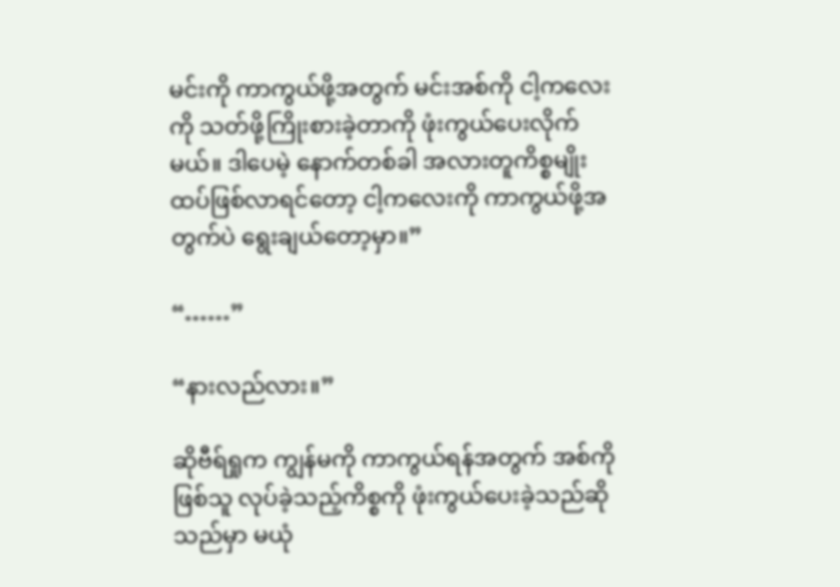မင်းကို ကာကွယ်ဖို့အတွက် မင်းအစ်ကို ငါ့ကလေးကို သတ်ဖို့ကြိုးစားခဲ့တာကို ဖုံးကွယ်ပေးလိုက်မယ်။ ဒါပေမဲ့ နောက်တစ်ခါ အလားတူကိစ္စမျိုး ထပ်ဖြစ်လာရင်တော့ ငါ့ကလေးကို ကာကွယ်ဖို့အတွက်ပဲ ရွေးချယ်တော့မှာ။”

“……”

“နားလည်လား။”

ဆိုဗီရ်ရှုက ကျွန်မကို ကာကွယ်ရန်အတွက် အစ်ကိုဖြစ်သူ လုပ်ခဲ့သည့်ကိစ္စကို ဖုံးကွယ်ပေးခဲ့သည်ဆိုသည်မှာ မယုံ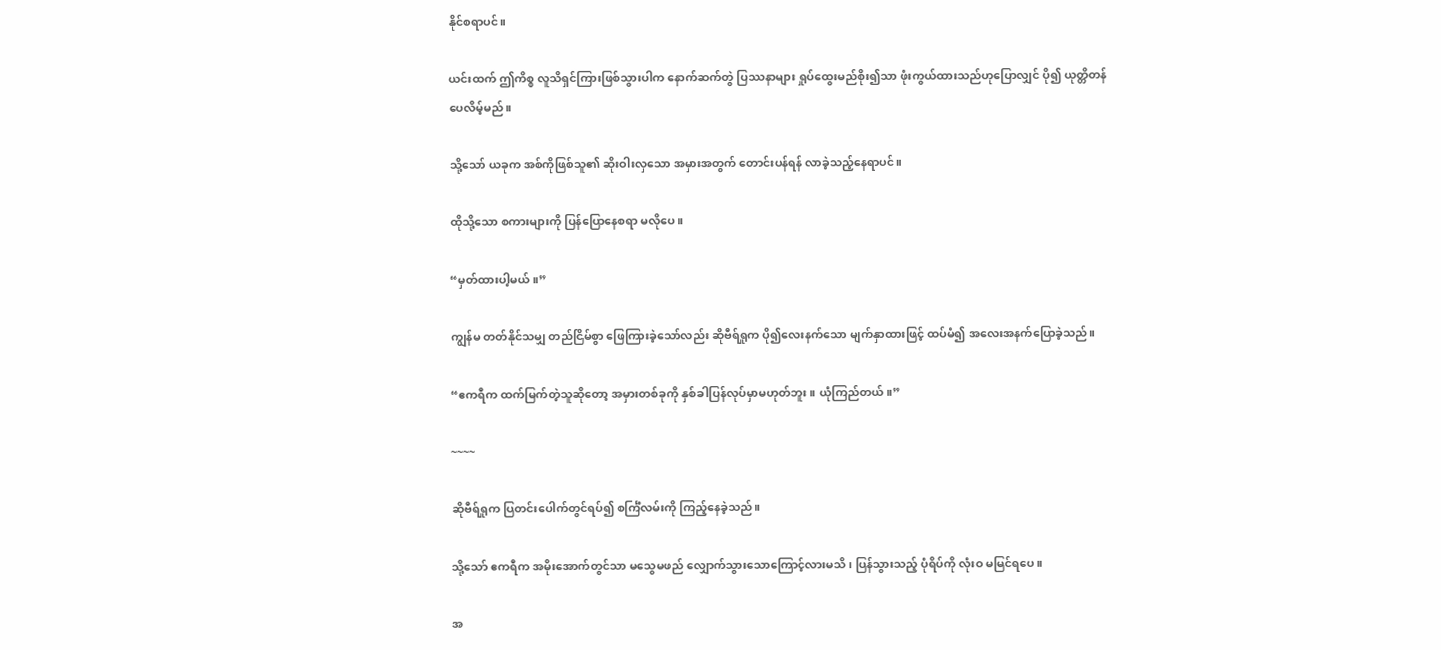နိုင်စရာပင်။

ယင်းထက် ဤကိစ္စ လူသိရှင်ကြားဖြစ်သွားပါက နောက်ဆက်တွဲ ပြဿနာများ ရှုပ်ထွေးမည်စိုး၍သာ ဖုံးကွယ်ထားသည်ဟုပြောလျှင် ပို၍ ယုတ္တိတန်ပေလိမ့်မည်။

သို့သော် ယခုက အစ်ကိုဖြစ်သူ၏ ဆိုးဝါးလှသော အမှားအတွက် တောင်းပန်ရန် လာခဲ့သည့်နေရာပင်။

ထိုသို့သော စကားများကို ပြန်ပြောနေစရာ မလိုပေ။

“မှတ်ထားပါ့မယ်။”

ကျွန်မ တတ်နိုင်သမျှ တည်ငြိမ်စွာ ဖြေကြားခဲ့သော်လည်း ဆိုဗီရ်ရှုက ပို၍လေးနက်သော မျက်နှာထားဖြင့် ထပ်မံ၍ အလေးအနက်ပြောခဲ့သည်။

“ဧကရီက ထက်မြက်တဲ့သူဆိုတော့ အမှားတစ်ခုကို နှစ်ခါပြန်လုပ်မှာမဟုတ်ဘူး။ ယုံကြည်တယ်။”

~~~~

ဆိုဗီရ်ရှုက ပြတင်းပေါက်တွင်ရပ်၍ စင်္ကြံလမ်းကို ကြည့်နေခဲ့သည်။

သို့သော် ဧကရီက အမိုးအောက်တွင်သာ မသွေမဖည် လျှောက်သွားသောကြောင့်လားမသိ၊ ပြန်သွားသည့် ပုံရိပ်ကို လုံးဝ မမြင်ရပေ။

အ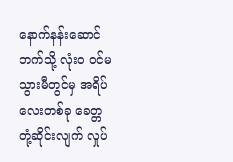နောက်နန်းဆောင်ဘက်သို့ လုံးဝ ဝင်မသွားမီတွင်မှ အရိပ်လေးတစ်ခု ခေတ္တ တုံ့ဆိုင်းလျက် လှုပ်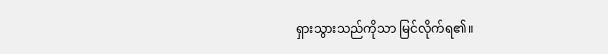ရှားသွားသည်ကိုသာ မြင်လိုက်ရ၏။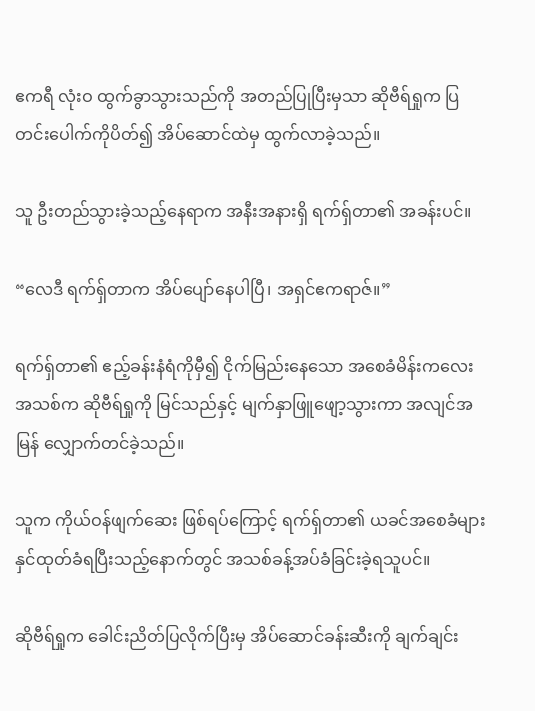ဧကရီ လုံးဝ ထွက်ခွာသွားသည်ကို အတည်ပြုပြီးမှသာ ဆိုဗီရ်ရှုက ပြတင်းပေါက်ကိုပိတ်၍ အိပ်ဆောင်ထဲမှ ထွက်လာခဲ့သည်။

သူ ဦးတည်သွားခဲ့သည့်နေရာက အနီးအနားရှိ ရက်ရှ်တာ၏ အခန်းပင်။

“လေဒီ ရက်ရှ်တာက အိပ်ပျော်နေပါပြီ၊ အရှင်ဧကရာဇ်။”

ရက်ရှ်တာ၏ ဧည့်ခန်းနံရံကိုမှီ၍ ငိုက်မြည်းနေသော အစေခံမိန်းကလေးအသစ်က ဆိုဗီရ်ရှုကို မြင်သည်နှင့် မျက်နှာဖြူဖျော့သွားကာ အလျင်အမြန် လျှောက်တင်ခဲ့သည်။

သူက ကိုယ်ဝန်ဖျက်ဆေး ဖြစ်ရပ်ကြောင့် ရက်ရှ်တာ၏ ယခင်အစေခံများ နှင်ထုတ်ခံရပြီးသည့်နောက်တွင် အသစ်ခန့်အပ်ခံခြင်းခဲ့ရသူပင်။

ဆိုဗီရ်ရှုက ခေါင်းညိတ်ပြလိုက်ပြီးမှ အိပ်ဆောင်ခန်းဆီးကို ချက်ချင်း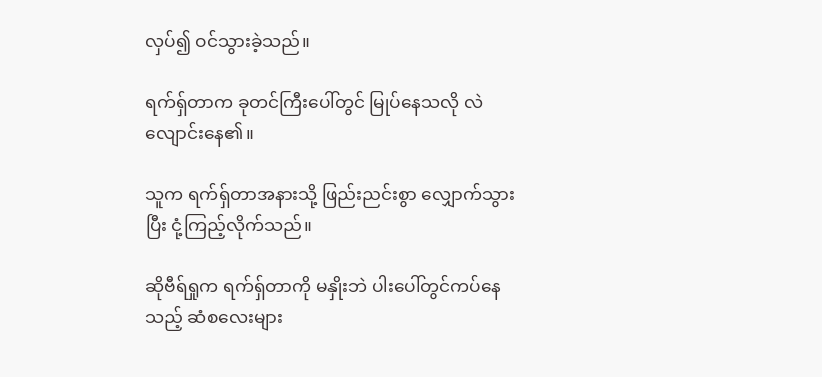လှပ်၍ ဝင်သွားခဲ့သည်။

ရက်ရှ်တာက ခုတင်ကြီးပေါ်တွင် မြုပ်နေသလို လဲလျောင်းနေ၏။

သူက ရက်ရှ်တာအနားသို့ ဖြည်းညင်းစွာ လျှောက်သွားပြီး ငုံ့ကြည့်လိုက်သည်။

ဆိုဗီရ်ရှုက ရက်ရှ်တာကို မနှိုးဘဲ ပါးပေါ်တွင်ကပ်နေသည့် ဆံစလေးများ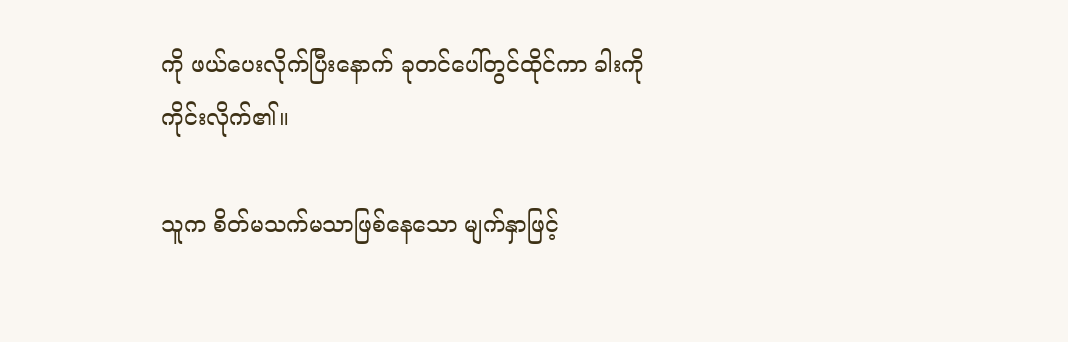ကို ဖယ်ပေးလိုက်ပြီးနောက် ခုတင်ပေါ်တွင်ထိုင်ကာ ခါးကို ကိုင်းလိုက်၏။

သူက စိတ်မသက်မသာဖြစ်နေသော မျက်နှာဖြင့်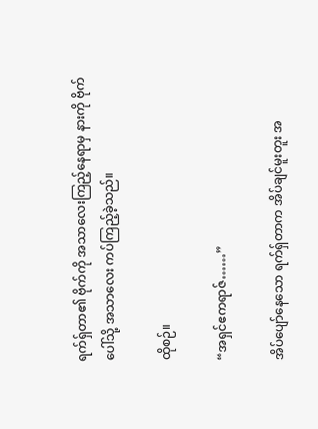ရက်ရှ်တာ၏ ဗိုက်ကို အသာလေးကြည့်နေရာမှ နားကို ဗိုက်ပေါ်သို့ အသာလေး ကပ်ကြည့်ခဲ့သည်။

ထိုစဉ်။

“အရှင်ဧကရာဇ်……”

အိပ်ပျော်နေသော ရက်ရှ်တာက အိပ်ချင်မူးတူး အ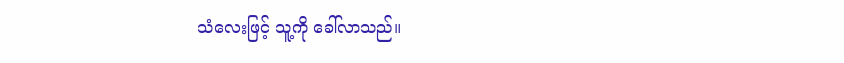သံလေးဖြင့် သူ့ကို ခေါ်လာသည်။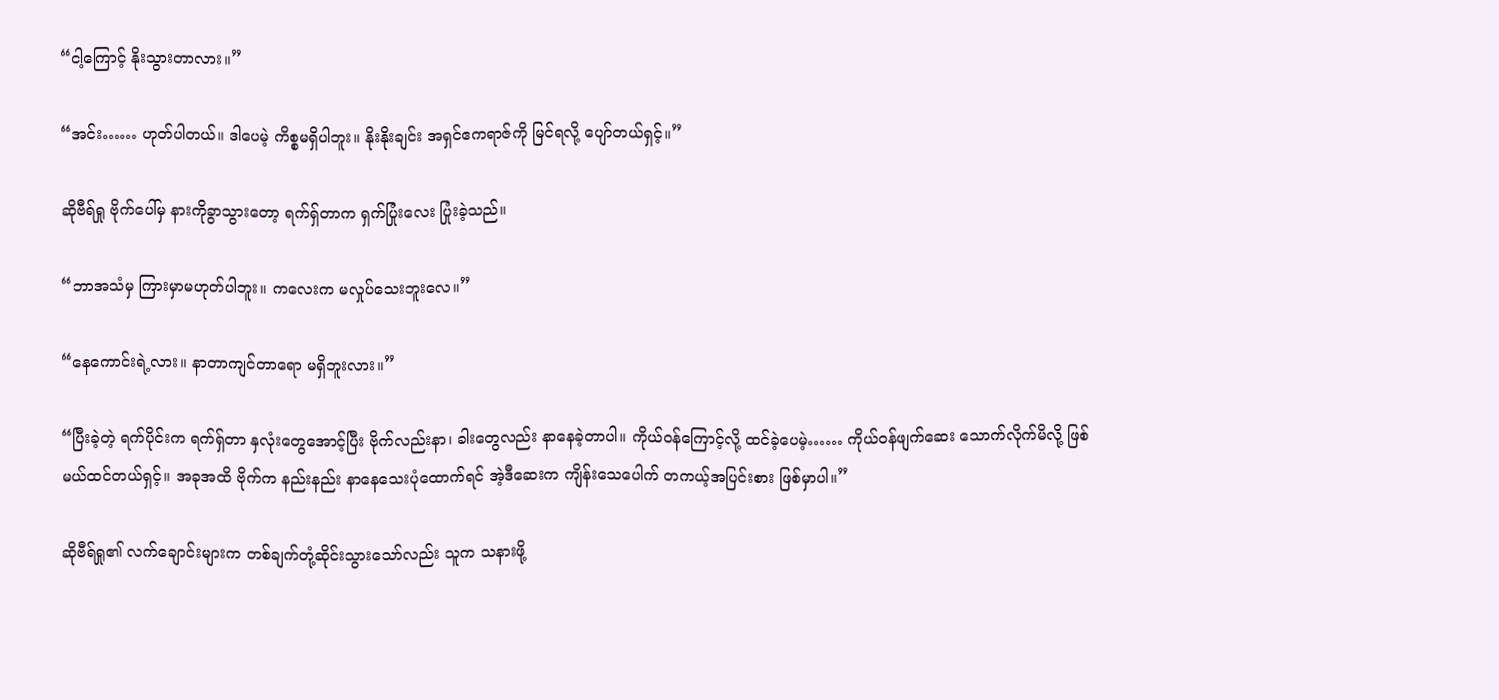“ငါ့ကြောင့် နိုးသွားတာလား။”

“အင်း…… ဟုတ်ပါတယ်။ ဒါပေမဲ့ ကိစ္စမရှိပါဘူး။ နိုးနိုးချင်း အရှင်ဧကရာဇ်ကို မြင်ရလို့ ပျော်တယ်ရှင့်။”

ဆိုဗီရ်ရှု ဗိုက်ပေါ်မှ နားကိုခွာသွားတော့ ရက်ရှ်တာက ရှက်ပြုံးလေး ပြုံးခဲ့သည်။

“ဘာအသံမှ ကြားမှာမဟုတ်ပါဘူး။ ကလေးက မလှုပ်သေးဘူးလေ။”

“နေကောင်းရဲ့လား။ နာတာကျင်တာရော မရှိဘူးလား။”

“ပြီးခဲ့တဲ့ ရက်ပိုင်းက ရက်ရှ်တာ နှလုံးတွေအောင့်ပြီး ဗိုက်လည်းနာ၊ ခါးတွေလည်း နာနေခဲ့တာပါ။ ကိုယ်ဝန်ကြောင့်လို့ ထင်ခဲ့ပေမဲ့…… ကိုယ်ဝန်ဖျက်ဆေး သောက်လိုက်မိလို့ ဖြစ်မယ်ထင်တယ်ရှင့်။ အခုအထိ ဗိုက်က နည်းနည်း နာနေသေးပုံထောက်ရင် အဲ့ဒီဆေးက ကျိန်းသေပေါက် တကယ့်အပြင်းစား ဖြစ်မှာပါ။”

ဆိုဗီရ်ရှု၏ လက်ချောင်းများက တစ်ချက်တုံ့ဆိုင်းသွားသော်လည်း သူက သနားဖို့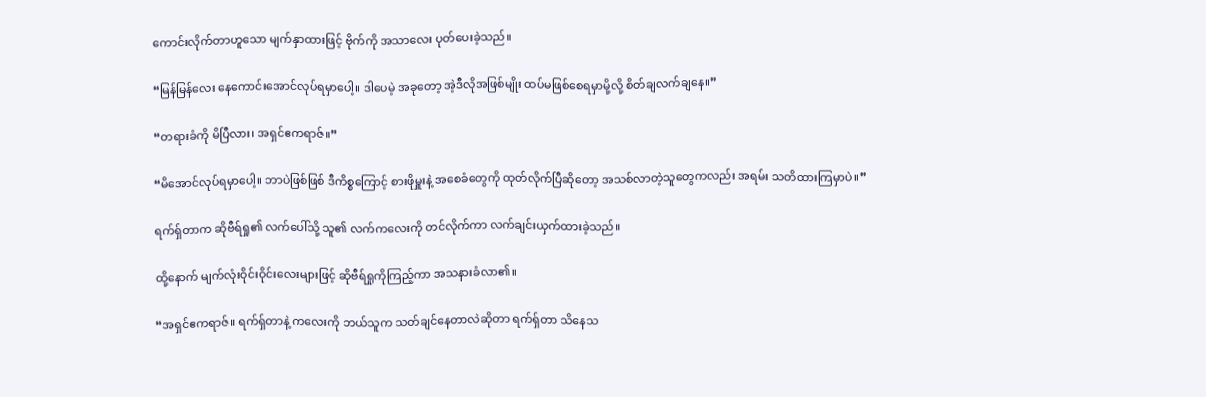ကောင်းလိုက်တာဟူသော မျက်နှာထားဖြင့် ဗိုက်ကို အသာလေး ပုတ်ပေးခဲ့သည်။

“မြန်မြန်လေး နေကောင်းအောင်လုပ်ရမှာပေါ့။ ဒါပေမဲ့ အခုတော့ အဲ့ဒီလိုအဖြစ်မျိုး ထပ်မဖြစ်စေရမှာမို့လို့ စိတ်ချလက်ချနေ။”

“တရားခံကို မိပြီလား၊ အရှင်ဧကရာဇ်။”

“မိအောင်လုပ်ရမှာပေါ့။ ဘာပဲဖြစ်ဖြစ် ဒီကိစ္စကြောင့် စားဖိုမှူးနဲ့ အစေခံတွေကို ထုတ်လိုက်ပြီဆိုတော့ အသစ်လာတဲ့သူတွေကလည်း အရမ်း သတိထားကြမှာပဲ။”

ရက်ရှ်တာက ဆိုဗီရ်ရှု၏ လက်ပေါ်သို့ သူ၏ လက်ကလေးကို တင်လိုက်ကာ လက်ချင်းယှက်ထားခဲ့သည်။

ထို့နောက် မျက်လုံးဝိုင်းဝိုင်းလေးများဖြင့် ဆိုဗီရ်ရှုကိုကြည့်ကာ အသနားခံလာ၏။

“အရှင်ဧကရာဇ်။ ရက်ရှ်တာနဲ့ ကလေးကို ဘယ်သူက သတ်ချင်နေတာလဲဆိုတာ ရက်ရှ်တာ သိနေသ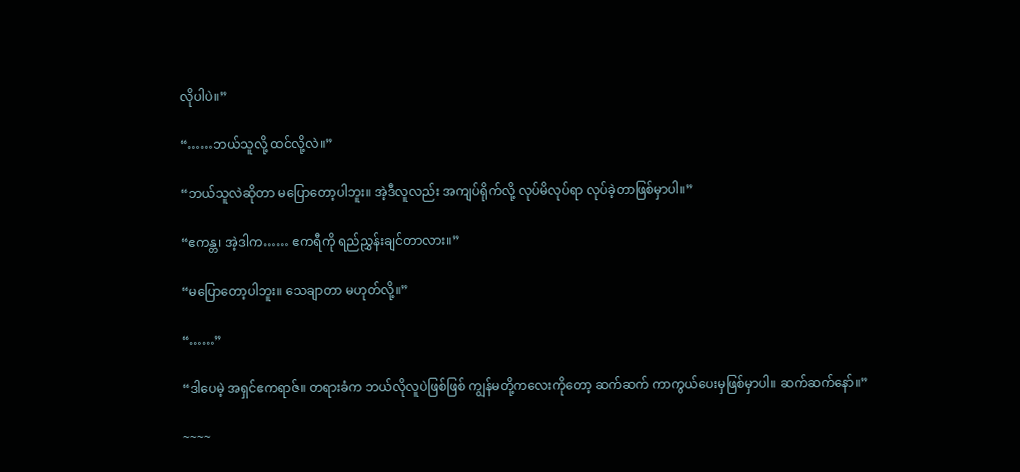လိုပါပဲ။”

“……ဘယ်သူလို့ ထင်လို့လဲ။”

“ဘယ်သူလဲဆိုတာ မပြောတော့ပါဘူး။ အဲ့ဒီလူလည်း အကျပ်ရိုက်လို့ လုပ်မိလုပ်ရာ လုပ်ခဲ့တာဖြစ်မှာပါ။”

“ဧကန္တ၊ အဲ့ဒါက…… ဧကရီကို ရည်ညွှန်းချင်တာလား။”

“မပြောတော့ပါဘူး။ သေချာတာ မဟုတ်လို့။”

“……”

“ဒါပေမဲ့ အရှင်ဧကရာဇ်။ တရားခံက ဘယ်လိုလူပဲဖြစ်ဖြစ် ကျွန်မတို့ကလေးကိုတော့ ဆက်ဆက် ကာကွယ်ပေးမှဖြစ်မှာပါ။ ဆက်ဆက်နော်။”

~~~~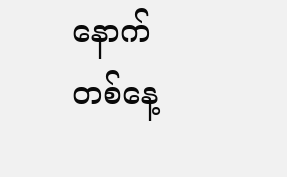နောက်တစ်နေ့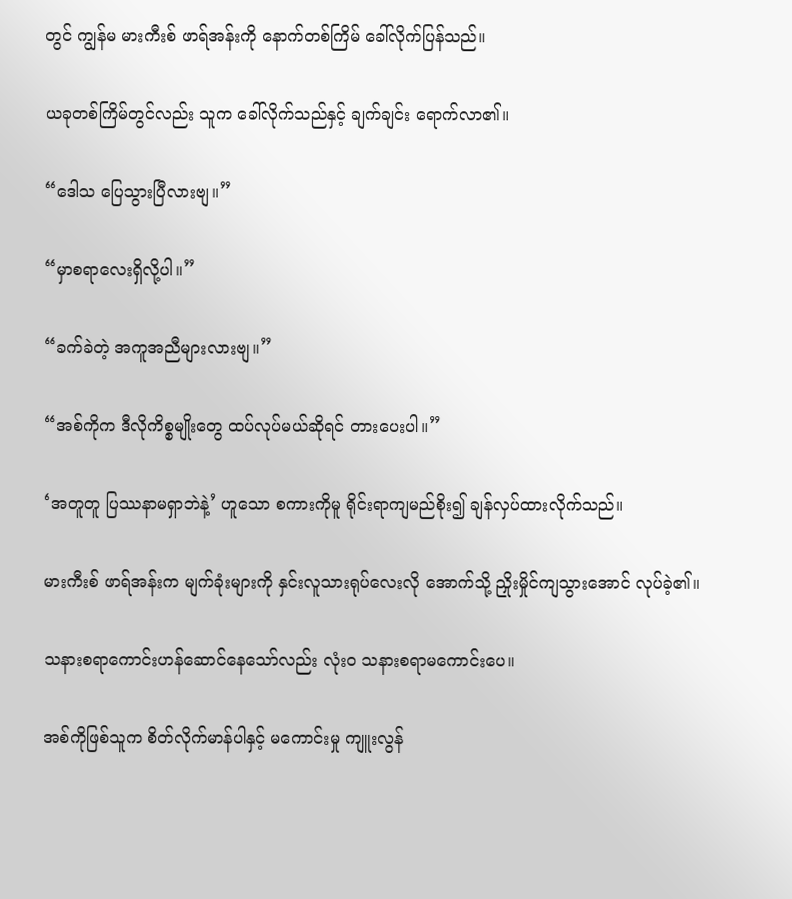တွင် ကျွန်မ မားကီးစ် ဖာရ်အန်းကို နောက်တစ်ကြိမ် ခေါ်လိုက်ပြန်သည်။

ယခုတစ်ကြိမ်တွင်လည်း သူက ခေါ်လိုက်သည်နှင့် ချက်ချင်း ရောက်လာ၏။

“ဒေါသ ပြေသွားပြီလားဗျ။”

“မှာစရာလေးရှိလို့ပါ။”

“ခက်ခဲတဲ့ အကူအညီများလားဗျ။”

“အစ်ကိုက ဒီလိုကိစ္စမျိုးတွေ ထပ်လုပ်မယ်ဆိုရင် တားပေးပါ။”

‘အတူတူ ပြဿနာမရှာဘဲနဲ့’ ဟူသော စကားကိုမူ ရိုင်းရာကျမည်စိုး၍ ချန်လှပ်ထားလိုက်သည်။

မားကီးစ် ဖာရ်အန်းက မျက်ခုံးများကို နှင်းလူသားရုပ်လေးလို အောက်သို့ ညှိုးမှိုင်ကျသွားအောင် လုပ်ခဲ့၏။

သနားစရာကောင်းဟန်ဆောင်နေသော်လည်း လုံးဝ သနားစရာမကောင်းပေ။

အစ်ကိုဖြစ်သူက စိတ်လိုက်မာန်ပါနှင့် မကောင်းမှု ကျူးလွန်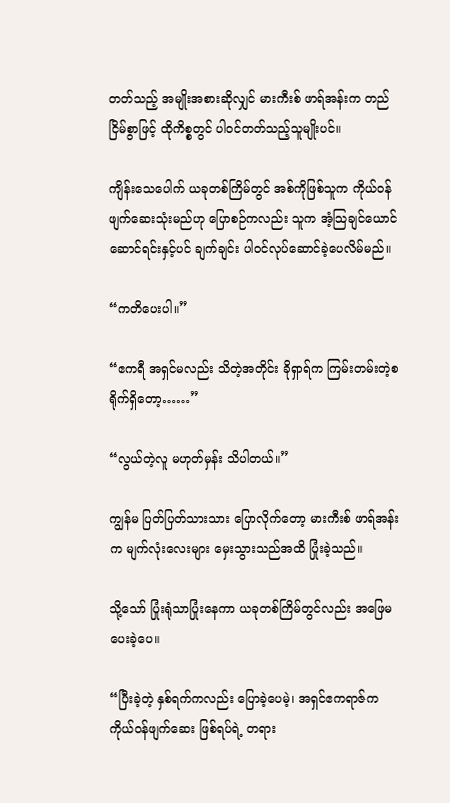တတ်သည့် အမျိုးအစားဆိုလျှင် မားကီးစ် ဖာရ်အန်းက တည်ငြိမ်စွာဖြင့် ထိုကိစ္စတွင် ပါဝင်တတ်သည့်သူမျိုးပင်။

ကျိန်းသေပေါက် ယခုတစ်ကြိမ်တွင် အစ်ကိုဖြစ်သူက ကိုယ်ဝန်ဖျက်ဆေးသုံးမည်ဟု ပြောစဉ်ကလည်း သူက အံ့သြချင်ယောင်ဆောင်ရင်းနှင့်ပင် ချက်ချင်း ပါဝင်လုပ်ဆောင်ခဲ့ပေလိမ်မည်။

“ကတိပေးပါ။”

“ဧကရီ အရှင်မလည်း သိတဲ့အတိုင်း ခိုရှာရ်က ကြမ်းတမ်းတဲ့စရိုက်ရှိတော့……”

“လွယ်တဲ့လူ မဟုတ်မှန်း သိပါတယ်။”

ကျွန်မ ပြတ်ပြတ်သားသား ပြောလိုက်တော့ မားကီးစ် ဖာရ်အန်းက မျက်လုံးလေးများ မှေးသွားသည်အထိ ပြုံးခဲ့သည်။

သို့သော် ပြုံးရုံသာပြုံးနေကာ ယခုတစ်ကြိမ်တွင်လည်း အဖြေမပေးခဲ့ပေ။

“ပြီးခဲ့တဲ့ နှစ်ရက်ကလည်း ပြောခဲ့ပေမဲ့၊ အရှင်ဧကရာဇ်က ကိုယ်ဝန်ဖျက်ဆေး ဖြစ်ရပ်ရဲ့ တရား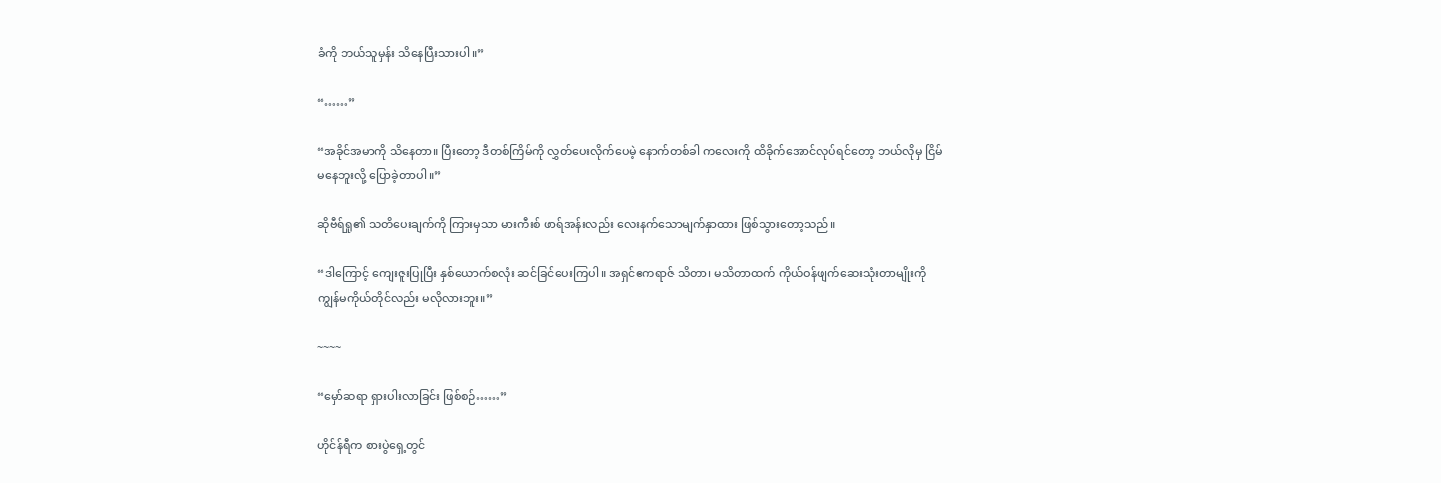ခံကို ဘယ်သူမှန်း သိနေပြီးသားပါ။”

“……”

“အခိုင်အမာကို သိနေတာ။ ပြီးတော့ ဒီတစ်ကြိမ်ကို လွှတ်ပေးလိုက်ပေမဲ့ နောက်တစ်ခါ ကလေးကို ထိခိုက်အောင်လုပ်ရင်တော့ ဘယ်လိုမှ ငြိမ်မနေဘူးလို့ ပြောခဲ့တာပါ။”

ဆိုဗီရ်ရှု၏ သတိပေးချက်ကို ကြားမှသာ မားကီးစ် ဖာရ်အန်းလည်း လေးနက်သောမျက်နှာထား ဖြစ်သွားတော့သည်။

“ဒါကြောင့် ကျေးဇူးပြုပြီး နှစ်ယောက်စလုံး ဆင်ခြင်ပေးကြပါ။ အရှင်ဧကရာဇ် သိတာ၊ မသိတာထက် ကိုယ်ဝန်ဖျက်ဆေးသုံးတာမျိုးကို ကျွန်မကိုယ်တိုင်လည်း မလိုလားဘူး။”

~~~~

“မှော်ဆရာ ရှားပါးလာခြင်း ဖြစ်စဉ်……”

ဟိုင်န်ရီက စားပွဲရှေ့တွင်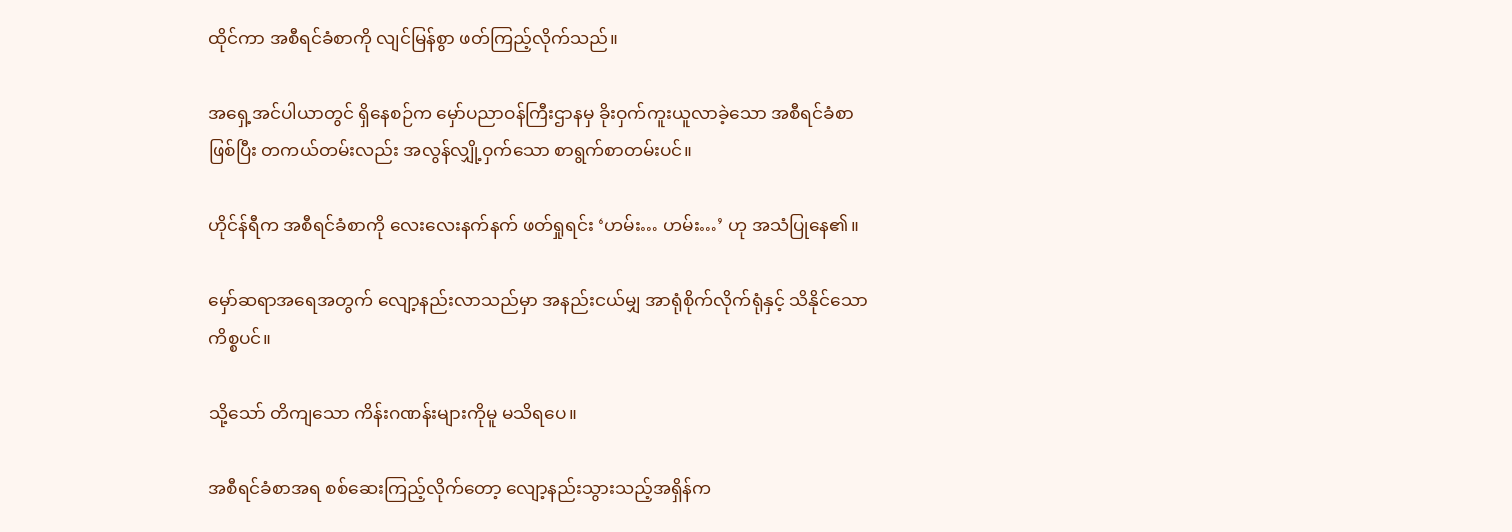ထိုင်ကာ အစီရင်ခံစာကို လျင်မြန်စွာ ဖတ်ကြည့်လိုက်သည်။

အရှေ့အင်ပါယာတွင် ရှိနေစဉ်က မှော်ပညာဝန်ကြီးဌာနမှ ခိုးဝှက်ကူးယူလာခဲ့သော အစီရင်ခံစာဖြစ်ပြီး တကယ်တမ်းလည်း အလွန်လျှို့ဝှက်သော စာရွက်စာတမ်းပင်။

ဟိုင်န်ရီက အစီရင်ခံစာကို လေးလေးနက်နက် ဖတ်ရှုရင်း ‘ဟမ်း… ဟမ်း…’ ဟု အသံပြုနေ၏။

မှော်ဆရာအရေအတွက် လျော့နည်းလာသည်မှာ အနည်းငယ်မျှ အာရုံစိုက်လိုက်ရုံနှင့် သိနိုင်သောကိစ္စပင်။

သို့သော် တိကျသော ကိန်းဂဏန်းများကိုမူ မသိရပေ။

အစီရင်ခံစာအရ စစ်ဆေးကြည့်လိုက်တော့ လျော့နည်းသွားသည့်အရှိန်က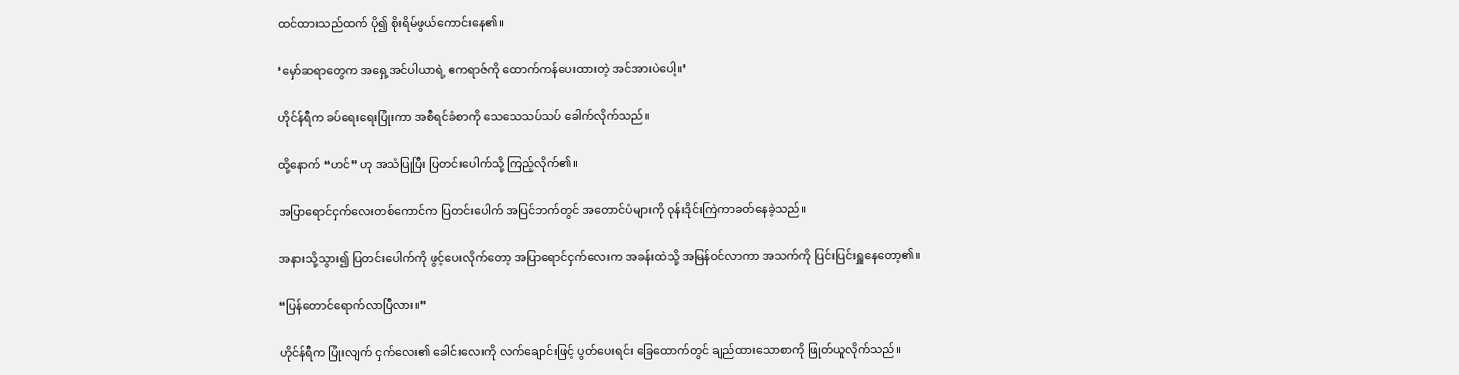ထင်ထားသည်ထက် ပို၍ စိုးရိမ်ဖွယ်ကောင်းနေ၏။

‘မှော်ဆရာတွေက အရှေ့အင်ပါယာရဲ့ ဧကရာဇ်ကို ထောက်ကန်ပေးထားတဲ့ အင်အားပဲပေါ့။’

ဟိုင်န်ရီက ခပ်ရေးရေးပြုံးကာ အစီရင်ခံစာကို သေသေသပ်သပ် ခေါက်လိုက်သည်။

ထို့နောက် “ဟင်” ဟု အသံပြုပြီး ပြတင်းပေါက်သို့ ကြည့်လိုက်၏။

အပြာရောင်ငှက်လေးတစ်ကောင်က ပြတင်းပေါက် အပြင်ဘက်တွင် အတောင်ပံများကို ဝုန်းဒိုင်းကြဲကာခတ်နေခဲ့သည်။

အနားသို့သွား၍ ပြတင်းပေါက်ကို ဖွင့်ပေးလိုက်တော့ အပြာရောင်ငှက်လေးက အခန်းထဲသို့ အမြန်ဝင်လာကာ အသက်ကို ပြင်းပြင်းရှူနေတော့၏။

“ပြန်တောင်ရောက်လာပြီလား။”

ဟိုင်န်ရီက ပြုံးလျက် ငှက်လေး၏ ခေါင်းလေးကို လက်ချောင်းဖြင့် ပွတ်ပေးရင်း ခြေထောက်တွင် ချည်ထားသောစာကို ဖြုတ်ယူလိုက်သည်။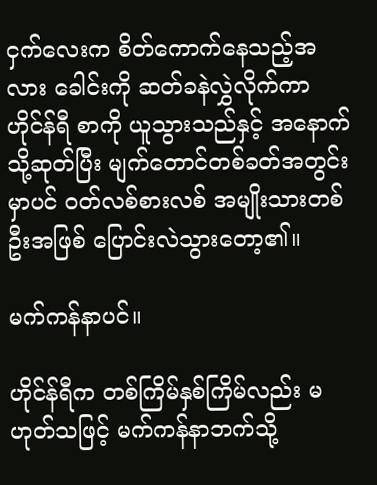ငှက်လေးက စိတ်ကောက်နေသည့်အလား ခေါင်းကို ဆတ်ခနဲလွှဲလိုက်ကာ ဟိုင်န်ရီ စာကို ယူသွားသည်နှင့် အနောက်သို့ဆုတ်ပြီး မျက်တောင်တစ်ခတ်အတွင်းမှာပင် ဝတ်လစ်စားလစ် အမျိုးသားတစ်ဦးအဖြစ် ပြောင်းလဲသွားတော့၏။

မက်ကန်နာပင်။

ဟိုင်န်ရီက တစ်ကြိမ်နှစ်ကြိမ်လည်း မဟုတ်သဖြင့် မက်ကန်နာဘက်သို့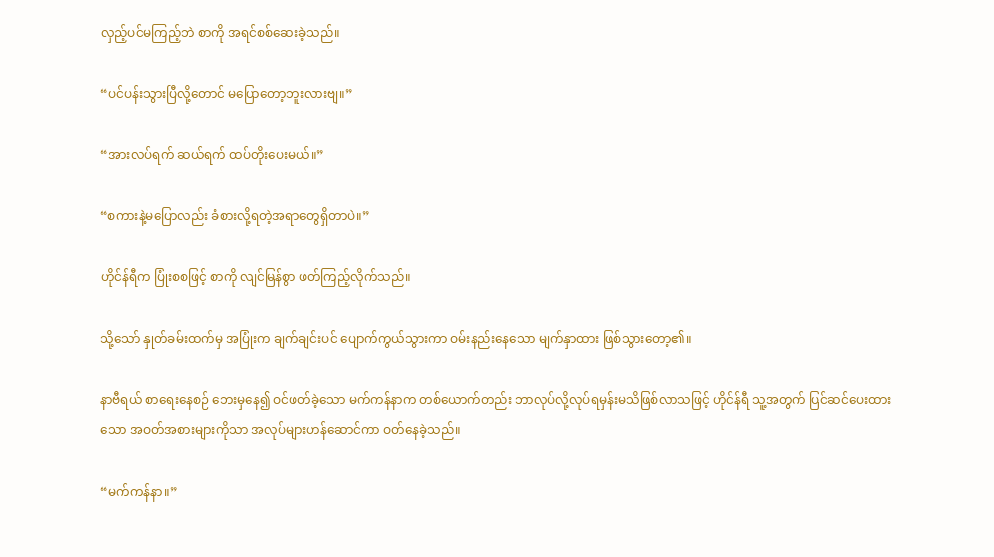လှည့်ပင်မကြည့်ဘဲ စာကို အရင်စစ်ဆေးခဲ့သည်။

“ပင်ပန်းသွားပြီလို့တောင် မပြောတော့ဘူးလားဗျ။”

“အားလပ်ရက် ဆယ်ရက် ထပ်တိုးပေးမယ်။”

“စကားနဲ့မပြောလည်း ခံစားလို့ရတဲ့အရာတွေရှိတာပဲ။”

ဟိုင်န်ရီက ပြုံးစစဖြင့် စာကို လျင်မြန်စွာ ဖတ်ကြည့်လိုက်သည်။

သို့သော် နှုတ်ခမ်းထက်မှ အပြုံးက ချက်ချင်းပင် ပျောက်ကွယ်သွားကာ ဝမ်းနည်းနေသော မျက်နှာထား ဖြစ်သွားတော့၏။

နာဗီရယ် စာရေးနေစဉ် ဘေးမှနေ၍ ဝင်ဖတ်ခဲ့သော မက်ကန်နာက တစ်ယောက်တည်း ဘာလုပ်လို့လုပ်ရမှန်းမသိဖြစ်လာသဖြင့် ဟိုင်န်ရီ သူ့အတွက် ပြင်ဆင်ပေးထားသော အဝတ်အစားများကိုသာ အလုပ်များဟန်ဆောင်ကာ ဝတ်နေခဲ့သည်။

“မက်ကန်နာ။”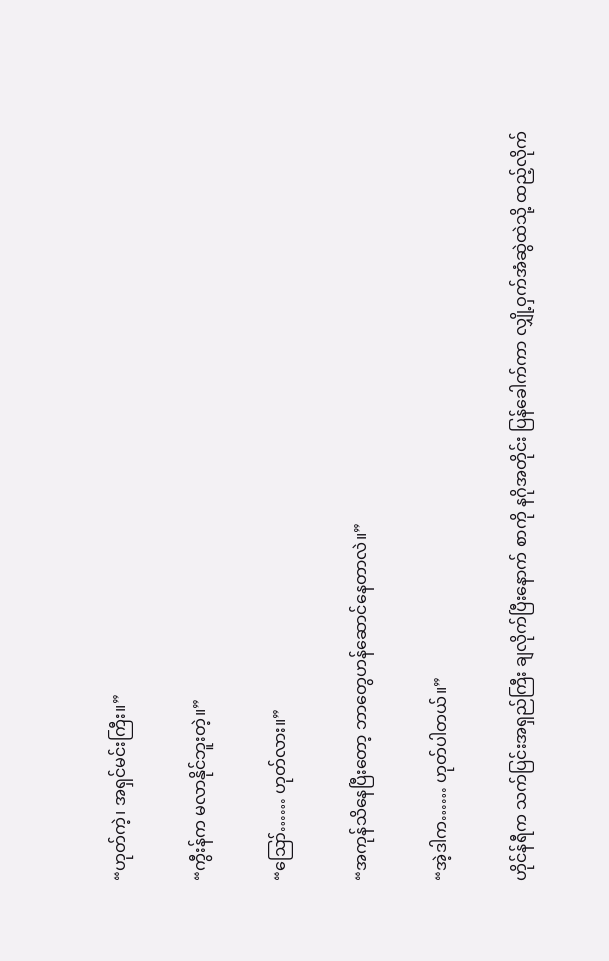“ဟုတ်ကဲ့၊ အရှင်မင်းကြီး။”

“ကွီးန်က မလာနိုင်ဘူးတဲ့။”

“ဪ…… ဟုတ်လား။”

“အကုန်သိနေပြီးတော့ ဘာတွေဟန်ဆောင်နေတာလဲ။”

“အဲ့ဒါက…… ဟုတ်ပါတယ်။”

ဟိုင်န်ရီက သက်ပြင်းအရှည်ကြီး ချလိုက်ပြီးနောက် စာကို နဂိုအတိုင်း ပြန်ခေါက်ကာ လျှို့ဝှက်အံဆွဲထဲသို့ ထည့်လိုက်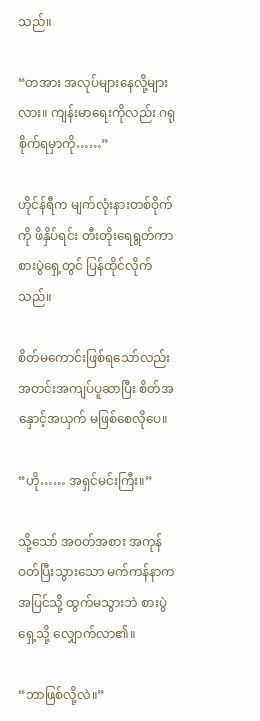သည်။

“တအား အလုပ်များနေလို့များလား။ ကျန်းမာရေးကိုလည်း ဂရုစိုက်ရမှာကို……”

ဟိုင်န်ရီက မျက်လုံးနားတစ်ဝိုက်ကို ဖိနှိပ်ရင်း တီးတိုးရေရွတ်ကာ စားပွဲရှေ့တွင် ပြန်ထိုင်လိုက်သည်။

စိတ်မကောင်းဖြစ်ရသော်လည်း အတင်းအကျပ်ပူဆာပြီး စိတ်အနှောင့်အယှက် မဖြစ်စေလိုပေ။

“ဟို…… အရှင်မင်းကြီး။”

သို့သော် အဝတ်အစား အကုန်ဝတ်ပြီးသွားသော မက်ကန်နာက အပြင်သို့ ထွက်မသွားဘဲ စားပွဲရှေ့သို့ လျှောက်လာ၏။

“ဘာဖြစ်လို့လဲ။”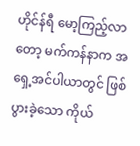ဟိုင်န်ရီ မော့ကြည့်လာတော့ မက်ကန်နာက အရှေ့အင်ပါယာတွင် ဖြစ်ပွားခဲ့သော ကိုယ်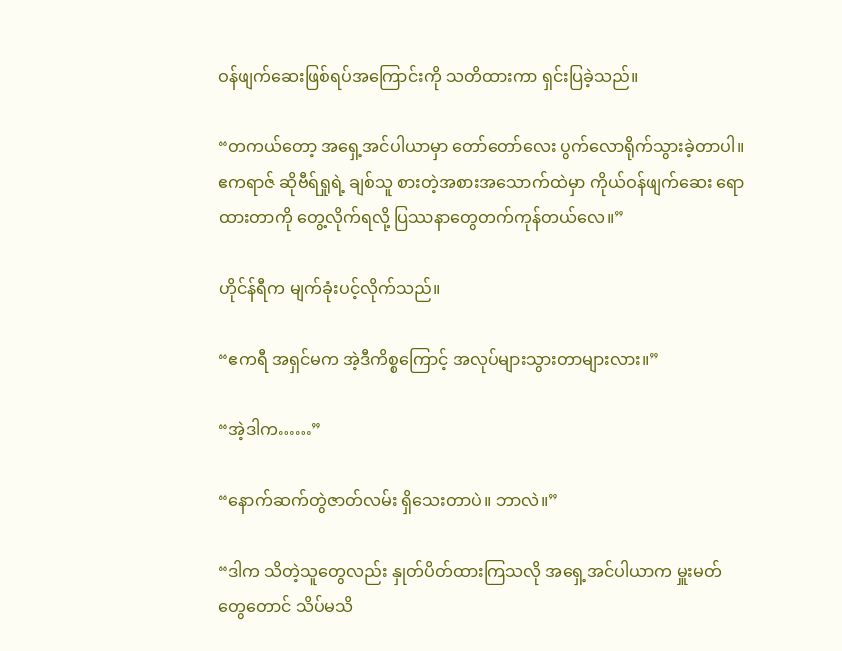ဝန်ဖျက်ဆေးဖြစ်ရပ်အကြောင်းကို သတိထားကာ ရှင်းပြခဲ့သည်။

“တကယ်တော့ အရှေ့အင်ပါယာမှာ တော်တော်လေး ပွက်လောရိုက်သွားခဲ့တာပါ။ ဧကရာဇ် ဆိုဗီရ်ရှုရဲ့ ချစ်သူ စားတဲ့အစားအသောက်ထဲမှာ ကိုယ်ဝန်ဖျက်ဆေး ရောထားတာကို တွေ့လိုက်ရလို့ ပြဿနာတွေတက်ကုန်တယ်လေ။”

ဟိုင်န်ရီက မျက်ခုံးပင့်လိုက်သည်။

“ဧကရီ အရှင်မက အဲ့ဒီကိစ္စကြောင့် အလုပ်များသွားတာများလား။”

“အဲ့ဒါက……”

“နောက်ဆက်တွဲဇာတ်လမ်း ရှိသေးတာပဲ။ ဘာလဲ။”

“ဒါက သိတဲ့သူတွေလည်း နှုတ်ပိတ်ထားကြသလို အရှေ့အင်ပါယာက မှူးမတ်တွေတောင် သိပ်မသိ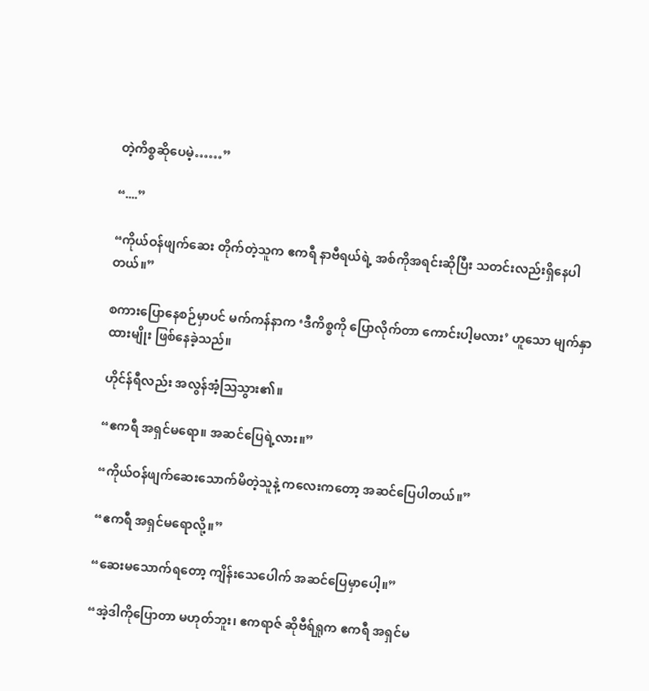တဲ့ကိစ္စဆိုပေမဲ့……”

“....”

“ကိုယ်ဝန်ဖျက်ဆေး တိုက်တဲ့သူက ဧကရီ နာဗီရယ်ရဲ့ အစ်ကိုအရင်းဆိုပြီး သတင်းလည်းရှိနေပါတယ်။”

စကားပြောနေစဉ်မှာပင် မက်ကန်နာက ‘ဒီကိစ္စကို ပြောလိုက်တာ ကောင်းပါ့မလား’ ဟူသော မျက်နှာထားမျိုး ဖြစ်နေခဲ့သည်။

ဟိုင်န်ရီလည်း အလွန်အံ့သြသွား၏။

“ဧကရီ အရှင်မရော။ အဆင်ပြေရဲ့လား။”

“ကိုယ်ဝန်ဖျက်ဆေးသောက်မိတဲ့သူနဲ့ ကလေးကတော့ အဆင်ပြေပါတယ်။”

“ဧကရီ အရှင်မရောလို့။”

“ဆေးမသောက်ရတော့ ကျိန်းသေပေါက် အဆင်ပြေမှာပေါ့။”

“အဲ့ဒါကိုပြောတာ မဟုတ်ဘူး၊ ဧကရာဇ် ဆိုဗီရ်ရှုက ဧကရီ အရှင်မ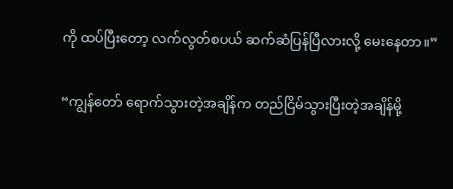ကို ထပ်ပြီးတော့ လက်လွတ်စပယ် ဆက်ဆံပြန်ပြီလားလို့ မေးနေတာ။”

“ကျွန်တော် ရောက်သွားတဲ့အချိန်က တည်ငြိမ်သွားပြီးတဲ့အချိန်မို့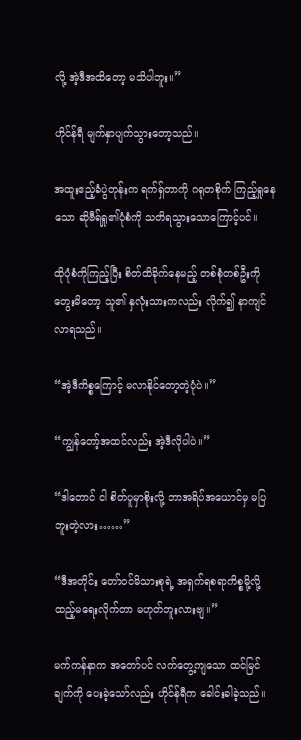လို့ အဲ့ဒီအထိတော့ မသိပါဘူး။”

ဟိုင်န်ရီ မျက်နှာပျက်သွားတော့သည်။

အထူးဧည့်ခံပွဲတုန်းက ရက်ရှ်တာကို ဂရုတစိုက် ကြည့်ရှုနေသော ဆိုဗီရ်ရှု၏ပုံစံကို သတိရသွားသောကြောင့်ပင်။

ထိုပုံစံကိုကြည့်ပြီး စိတ်ထိခိုက်နေမည့် တစ်စုံတစ်ဦးကို တွေးမိတော့ သူ၏ နှလုံးသားကလည်း လိုက်၍ နာကျင်လာရသည်။

“အဲ့ဒီကိစ္စကြောင့် မလာနိုင်တော့တဲ့ပုံပဲ။”

“ကျွန်တော့်အထင်လည်း အဲ့ဒီလိုပါပဲ။”

“ဒါတောင် ငါ စိတ်ပူမှာစိုးလို့ ဘာအရိပ်အယောင်မှ မပြဘူးတဲ့လား……”

“ဒီအတိုင်း တော်ဝင်မိသားစုရဲ့ အရှက်ရစရာကိစ္စမို့လို့ ထည့်မရေးလိုက်တာ မဟုတ်ဘူးလားဗျ။”

မက်ကန်နာက အတော်ပင် လက်တွေ့ကျသော ထင်မြင်ချက်ကို ပေးခဲ့သော်လည်း ဟိုင်န်ရီက ခေါင်းခါခဲ့သည်။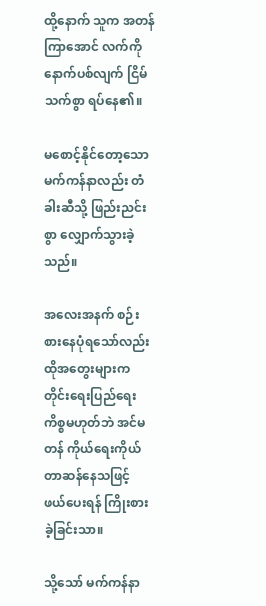ထို့နောက် သူက အတန်ကြာအောင် လက်ကိုနောက်ပစ်လျက် ငြိမ်သက်စွာ ရပ်နေ၏။

မစောင့်နိုင်တော့သော မက်ကန်နာလည်း တံခါးဆီသို့ ဖြည်းညင်းစွာ လျှောက်သွားခဲ့သည်။

အလေးအနက် စဉ်းစားနေပုံရသော်လည်း ထိုအတွေးများက တိုင်းရေးပြည်ရေးကိစ္စမဟုတ်ဘဲ အင်မတန် ကိုယ်ရေးကိုယ်တာဆန်နေသဖြင့် ဖယ်ပေးရန် ကြိုးစားခဲ့ခြင်းသာ။

သို့သော် မက်ကန်နာ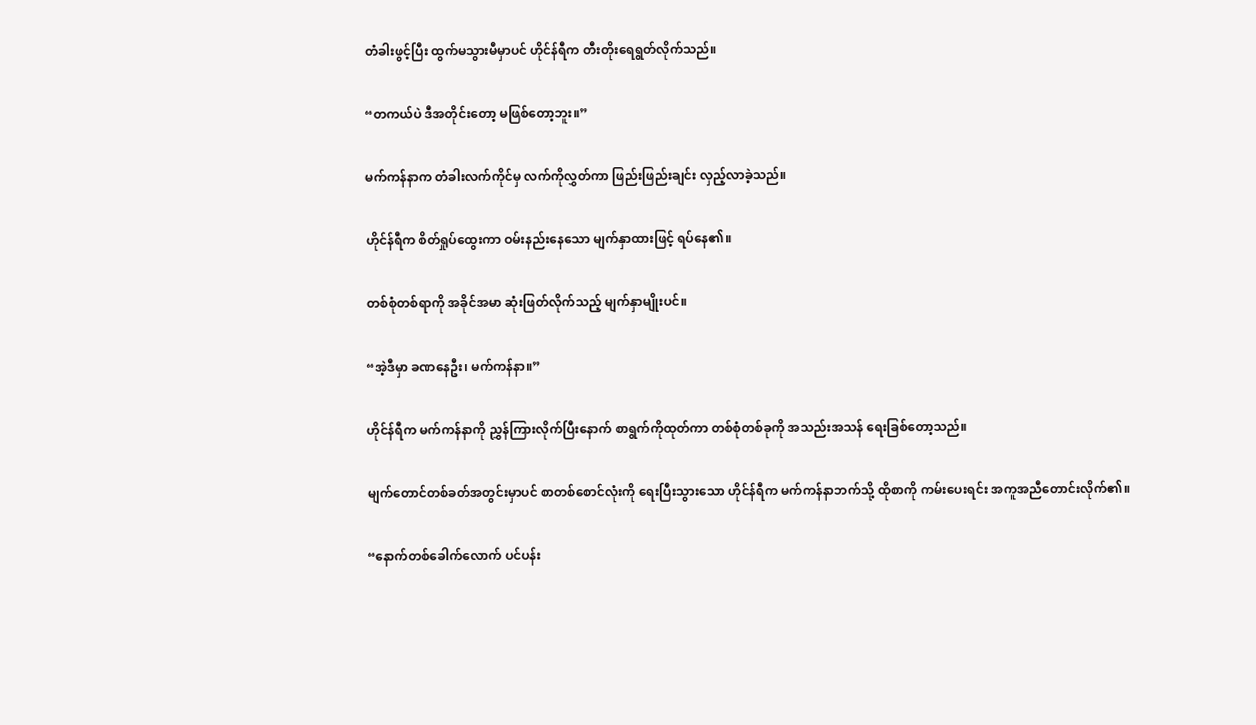တံခါးဖွင့်ပြီး ထွက်မသွားမီမှာပင် ဟိုင်န်ရီက တီးတိုးရေရွတ်လိုက်သည်။

“တကယ်ပဲ ဒီအတိုင်းတော့ မဖြစ်တော့ဘူး။”

မက်ကန်နာက တံခါးလက်ကိုင်မှ လက်ကိုလွှတ်ကာ ဖြည်းဖြည်းချင်း လှည့်လာခဲ့သည်။

ဟိုင်န်ရီက စိတ်ရှုပ်ထွေးကာ ဝမ်းနည်းနေသော မျက်နှာထားဖြင့် ရပ်နေ၏။

တစ်စုံတစ်ရာကို အခိုင်အမာ ဆုံးဖြတ်လိုက်သည့် မျက်နှာမျိုးပင်။

“အဲ့ဒီမှာ ခဏနေဦး၊ မက်ကန်နာ။”

ဟိုင်န်ရီက မက်ကန်နာကို ညွှန်ကြားလိုက်ပြီးနောက် စာရွက်ကိုထုတ်ကာ တစ်စုံတစ်ခုကို အသည်းအသန် ရေးခြစ်တော့သည်။

မျက်တောင်တစ်ခတ်အတွင်းမှာပင် စာတစ်စောင်လုံးကို ရေးပြီးသွားသော ဟိုင်န်ရီက မက်ကန်နာဘက်သို့ ထိုစာကို ကမ်းပေးရင်း အကူအညီတောင်းလိုက်၏။

“နောက်တစ်ခေါက်လောက် ပင်ပန်း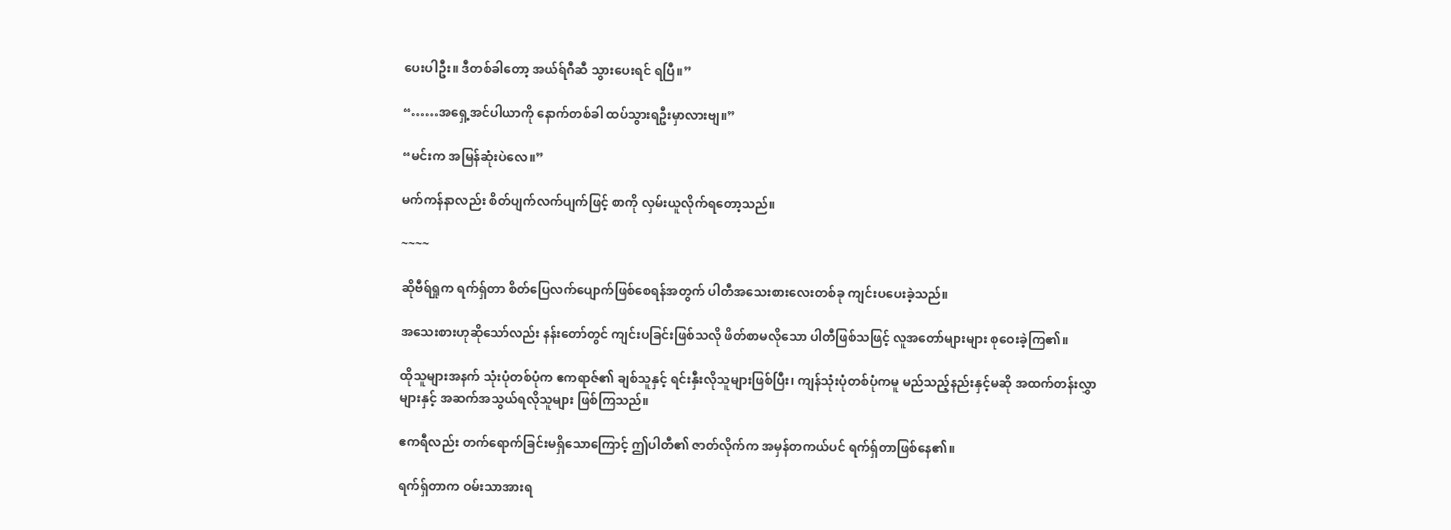ပေးပါဦး။ ဒီတစ်ခါတော့ အယ်ရ်ဂီဆီ သွားပေးရင် ရပြီ။”

“……အရှေ့အင်ပါယာကို နောက်တစ်ခါ ထပ်သွားရဦးမှာလားဗျ။”

“မင်းက အမြန်ဆုံးပဲလေ။”

မက်ကန်နာလည်း စိတ်ပျက်လက်ပျက်ဖြင့် စာကို လှမ်းယူလိုက်ရတော့သည်။

~~~~

ဆိုဗီရ်ရှုက ရက်ရှ်တာ စိတ်ပြေလက်ပျောက်ဖြစ်စေရန်အတွက် ပါတီအသေးစားလေးတစ်ခု ကျင်းပပေးခဲ့သည်။

အသေးစားဟုဆိုသော်လည်း နန်းတော်တွင် ကျင်းပခြင်းဖြစ်သလို ဖိတ်စာမလိုသော ပါတီဖြစ်သဖြင့် လူအတော်များများ စုဝေးခဲ့ကြ၏။

ထိုသူများအနက် သုံးပုံတစ်ပုံက ဧကရာဇ်၏ ချစ်သူနှင့် ရင်းနှီးလိုသူများဖြစ်ပြီး၊ ကျန်သုံးပုံတစ်ပုံကမူ မည်သည့်နည်းနှင့်မဆို အထက်တန်းလွှာများနှင့် အဆက်အသွယ်ရလိုသူများ ဖြစ်ကြသည်။

ဧကရီလည်း တက်ရောက်ခြင်းမရှိသောကြောင့် ဤပါတီ၏ ဇာတ်လိုက်က အမှန်တကယ်ပင် ရက်ရှ်တာဖြစ်နေ၏။

ရက်ရှ်တာက ဝမ်းသာအားရ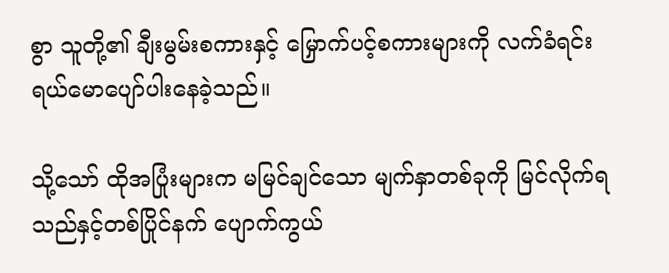စွာ သူတို့၏ ချီးမွမ်းစကားနှင့် မြှောက်ပင့်စကားများကို လက်ခံရင်း ရယ်မောပျော်ပါးနေခဲ့သည်။

သို့သော် ထိုအပြုံးများက မမြင်ချင်သော မျက်နှာတစ်ခုကို မြင်လိုက်ရသည်နှင့်တစ်ပြိုင်နက် ပျောက်ကွယ်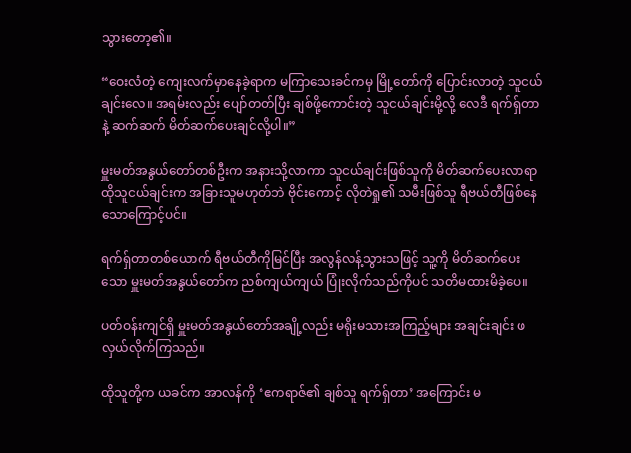သွားတော့၏။

“ဝေးလံတဲ့ ကျေးလက်မှာနေခဲ့ရာက မကြာသေးခင်ကမှ မြို့တော်ကို ပြောင်းလာတဲ့ သူငယ်ချင်းလေ။ အရမ်းလည်း ပျော်တတ်ပြီး ချစ်ဖို့ကောင်းတဲ့ သူငယ်ချင်းမို့လို့ လေဒီ ရက်ရှ်တာနဲ့ ဆက်ဆက် မိတ်ဆက်ပေးချင်လို့ပါ။”

မှူးမတ်အနွယ်တော်တစ်ဦးက အနားသို့လာကာ သူငယ်ချင်းဖြစ်သူကို မိတ်ဆက်ပေးလာရာ ထိုသူငယ်ချင်းက အခြားသူမဟုတ်ဘဲ ဗိုင်းကောင့် လိုတဲရှု၏ သမီးဖြစ်သူ ရီဗယ်တီဖြစ်နေသောကြောင့်ပင်။

ရက်ရှ်တာတစ်ယောက် ရီဗယ်တီကိုမြင်ပြီး အလွန်လန့်သွားသဖြင့် သူ့ကို မိတ်ဆက်ပေးသော မှူးမတ်အနွယ်တော်က ညစ်ကျယ်ကျယ် ပြုံးလိုက်သည်ကိုပင် သတိမထားမိခဲ့ပေ။

ပတ်ဝန်းကျင်ရှိ မှူးမတ်အနွယ်တော်အချို့လည်း မရိုးမသားအကြည့်များ အချင်းချင်း ဖလှယ်လိုက်ကြသည်။

ထိုသူတို့က ယခင်က အာလန်ကို ‘ဧကရာဇ်၏ ချစ်သူ ရက်ရှ်တာ’ အကြောင်း မ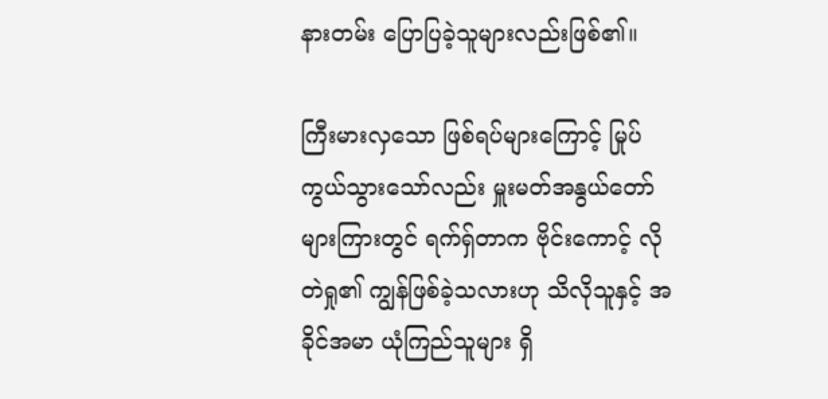နားတမ်း ပြောပြခဲ့သူများလည်းဖြစ်၏။

ကြီးမားလှသော ဖြစ်ရပ်များကြောင့် မြုပ်ကွယ်သွားသော်လည်း မှူးမတ်အနွယ်တော်များကြားတွင် ရက်ရှ်တာက ဗိုင်းကောင့် လိုတဲရှု၏ ကျွန်ဖြစ်ခဲ့သလားဟု သိလိုသူနှင့် အခိုင်အမာ ယုံကြည်သူများ ရှိ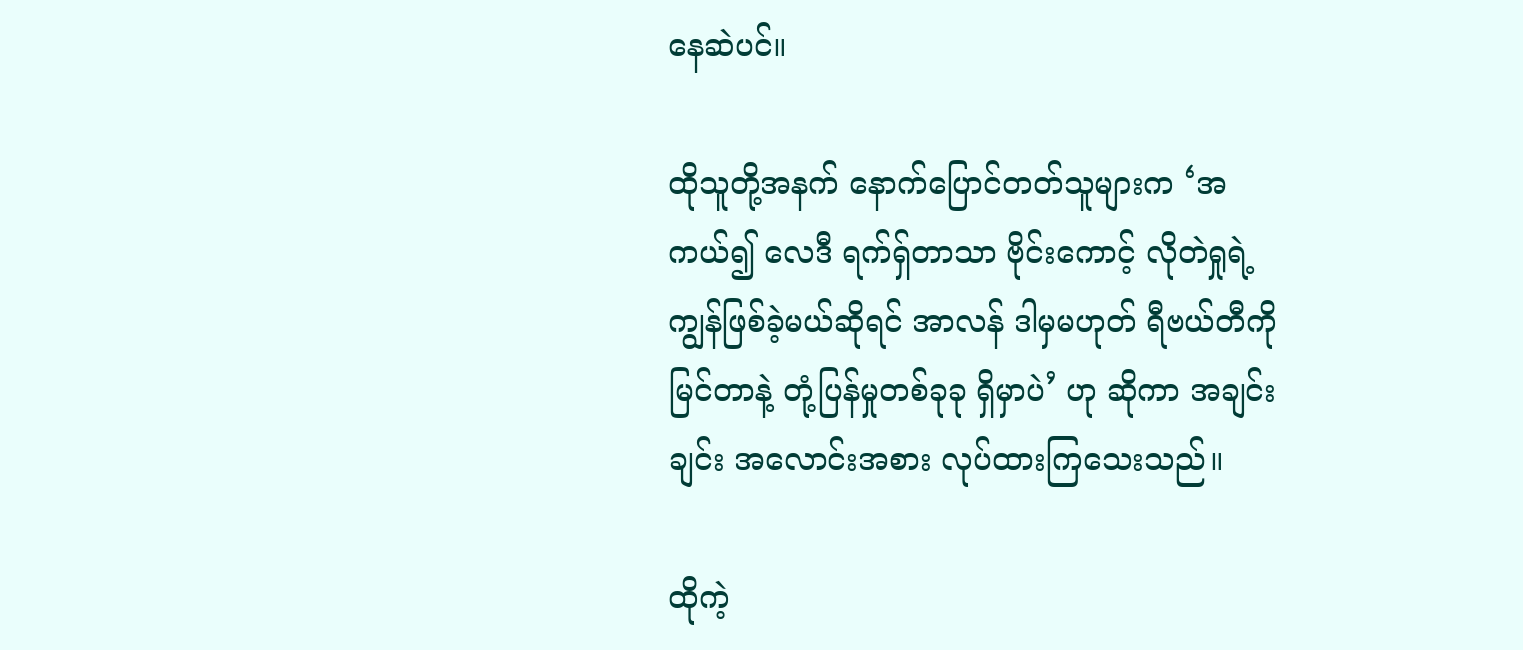နေဆဲပင်။

ထိုသူတို့အနက် နောက်ပြောင်တတ်သူများက ‘အကယ်၍ လေဒီ ရက်ရှ်တာသာ ဗိုင်းကောင့် လိုတဲရှုရဲ့ ကျွန်ဖြစ်ခဲ့မယ်ဆိုရင် အာလန် ဒါမှမဟုတ် ရီဗယ်တီကို မြင်တာနဲ့ တုံ့ပြန်မှုတစ်ခုခု ရှိမှာပဲ’ ဟု ဆိုကာ အချင်းချင်း အလောင်းအစား လုပ်ထားကြသေးသည်။

ထိုကဲ့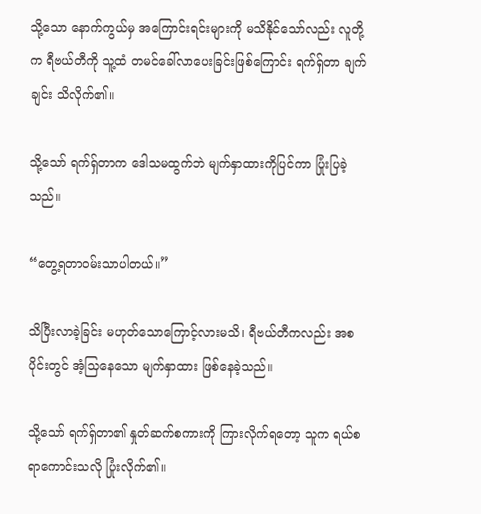သို့သော နောက်ကွယ်မှ အကြောင်းရင်းများကို မသိနိုင်သော်လည်း လူတို့က ရီဗယ်တီကို သူ့ထံ တမင်ခေါ်လာပေးခြင်းဖြစ်ကြောင်း ရက်ရှ်တာ ချက်ချင်း သိလိုက်၏။

သို့သော် ရက်ရှ်တာက ဒေါသမထွက်ဘဲ မျက်နှာထားကိုပြင်ကာ ပြုံးပြခဲ့သည်။

“တွေ့ရတာဝမ်းသာပါတယ်။”

သိပြီးလာခဲ့ခြင်း မဟုတ်သောကြောင့်လားမသိ၊ ရီဗယ်တီကလည်း အစပိုင်းတွင် အံ့သြနေသော မျက်နှာထား ဖြစ်နေခဲ့သည်။

သို့သော် ရက်ရှ်တာ၏ နှုတ်ဆက်စကားကို ကြားလိုက်ရတော့ သူက ရယ်စရာကောင်းသလို ပြုံးလိုက်၏။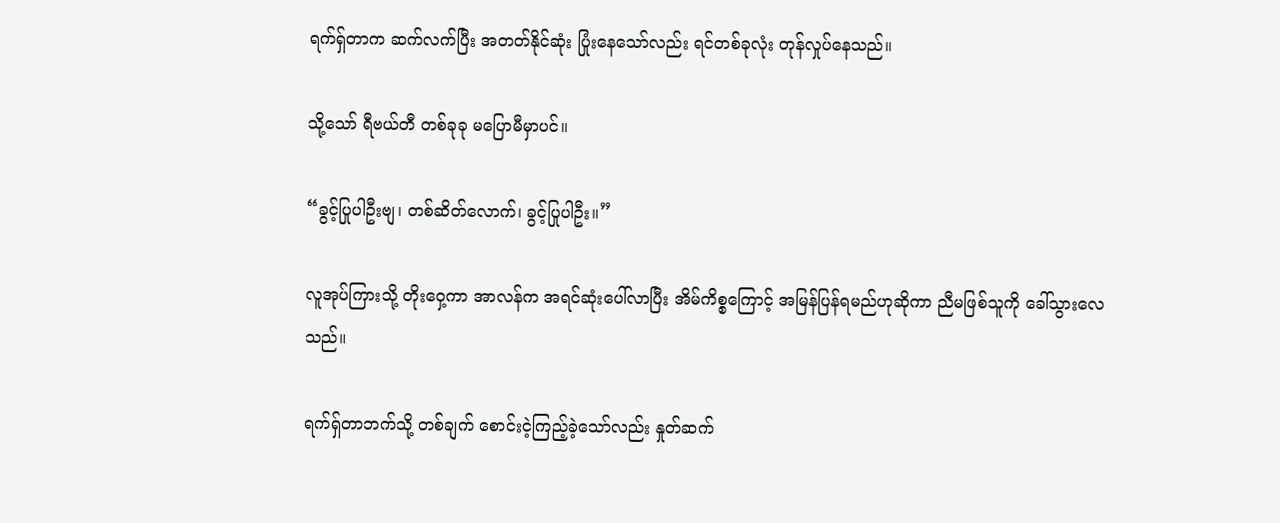ရက်ရှ်တာက ဆက်လက်ပြီး အတတ်နိုင်ဆုံး ပြုံးနေသော်လည်း ရင်တစ်ခုလုံး တုန်လှုပ်နေသည်။

သို့သော် ရီဗယ်တီ တစ်ခုခု မပြောမီမှာပင်။

“ခွင့်ပြုပါဦးဗျ၊ တစ်ဆိတ်လောက်၊ ခွင့်ပြုပါဦး။”

လူအုပ်ကြားသို့ တိုးဝှေ့ကာ အာလန်က အရင်ဆုံးပေါ်လာပြီး အိမ်ကိစ္စကြောင့် အမြန်ပြန်ရမည်ဟုဆိုကာ ညီမဖြစ်သူကို ခေါ်သွားလေသည်။

ရက်ရှ်တာဘက်သို့ တစ်ချက် စောင်းငဲ့ကြည့်ခဲ့သော်လည်း နှုတ်ဆက်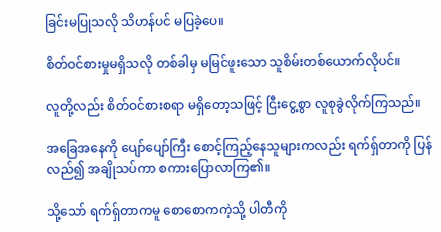ခြင်းမပြုသလို သိဟန်ပင် မပြခဲ့ပေ။

စိတ်ဝင်စားမှုမရှိသလို တစ်ခါမှ မမြင်ဖူးသော သူစိမ်းတစ်ယောက်လိုပင်။

လူတို့လည်း စိတ်ဝင်စားစရာ မရှိတော့သဖြင့် ငြီးငွေ့စွာ လူစုခွဲလိုက်ကြသည်။

အခြေအနေကို ပျော်ပျော်ကြီး စောင့်ကြည့်နေသူများကလည်း ရက်ရှ်တာကို ပြန်လည်၍ အချိုသပ်ကာ စကားပြောလာကြ၏။

သို့သော် ရက်ရှ်တာကမူ စောစောကကဲ့သို့ ပါတီကို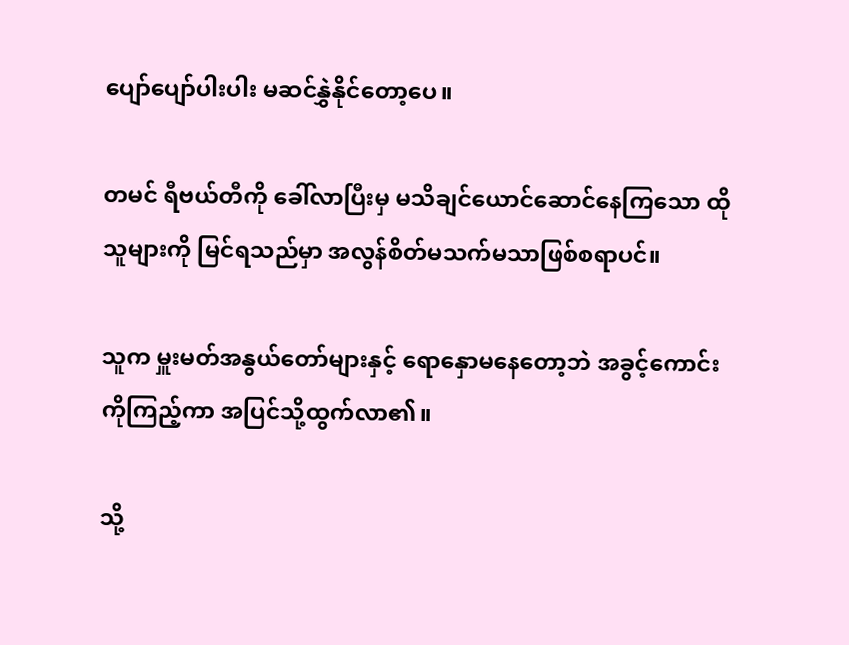ပျော်ပျော်ပါးပါး မဆင်နွှဲနိုင်တော့ပေ။

တမင် ရီဗယ်တီကို ခေါ်လာပြီးမှ မသိချင်ယောင်ဆောင်နေကြသော ထိုသူများကို မြင်ရသည်မှာ အလွန်စိတ်မသက်မသာဖြစ်စရာပင်။

သူက မှူးမတ်အနွယ်တော်များနှင့် ရောနှောမနေတော့ဘဲ အခွင့်ကောင်းကိုကြည့်ကာ အပြင်သို့ထွက်လာ၏။

သို့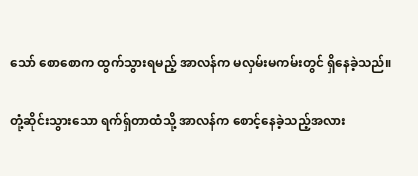သော် စောစောက ထွက်သွားရမည့် အာလန်က မလှမ်းမကမ်းတွင် ရှိနေခဲ့သည်။

တုံ့ဆိုင်းသွားသော ရက်ရှ်တာထံသို့ အာလန်က စောင့်နေခဲ့သည့်အလား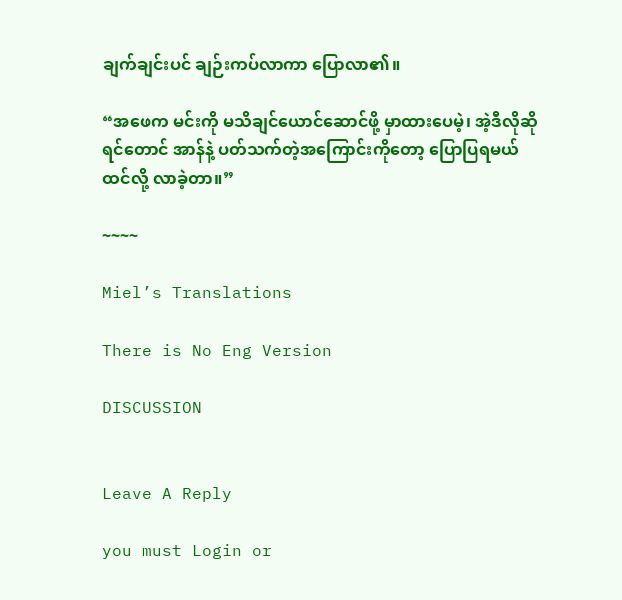ချက်ချင်းပင် ချဉ်းကပ်လာကာ ပြောလာ၏။

“အဖေက မင်းကို မသိချင်ယောင်ဆောင်ဖို့ မှာထားပေမဲ့၊ အဲ့ဒီလိုဆိုရင်တောင် အာန်နဲ့ ပတ်သက်တဲ့အကြောင်းကိုတော့ ပြောပြရမယ်ထင်လို့ လာခဲ့တာ။”

~~~~

Miel’s Translations

There is No Eng Version

DISCUSSION


Leave A Reply

you must Login or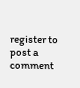register to post a comment